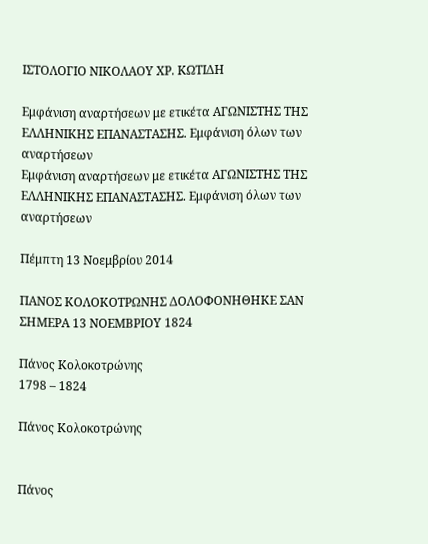ΙΣΤΟΛΟΓΙΟ ΝΙΚΟΛΑΟΥ ΧΡ. ΚΩΤΙΔΗ

Εμφάνιση αναρτήσεων με ετικέτα ΑΓΩΝΙΣΤΗΣ ΤΗΣ ΕΛΛΗΝΙΚΗΣ ΕΠΑΝΑΣΤΑΣΗΣ. Εμφάνιση όλων των αναρτήσεων
Εμφάνιση αναρτήσεων με ετικέτα ΑΓΩΝΙΣΤΗΣ ΤΗΣ ΕΛΛΗΝΙΚΗΣ ΕΠΑΝΑΣΤΑΣΗΣ. Εμφάνιση όλων των αναρτήσεων

Πέμπτη 13 Νοεμβρίου 2014

ΠΑΝΟΣ ΚΟΛΟΚΟΤΡΩΝΗΣ ΔΟΛΟΦΟΝΗΘΗΚΕ ΣΑΝ ΣΗΜΕΡΑ 13 ΝΟΕΜΒΡΙΟΥ 1824

Πάνος Κολοκοτρώνης
1798 – 1824

Πάνος Κολοκοτρώνης


Πάνος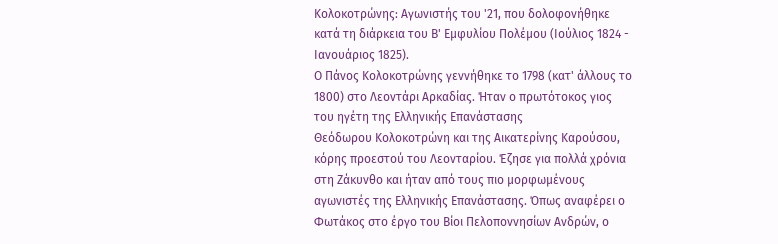Κολοκοτρώνης: Αγωνιστής του '21, που δολοφονήθηκε κατά τη διάρκεια του Β' Εμφυλίου Πολέμου (Ιούλιος 1824 - Ιανουάριος 1825).
Ο Πάνος Κολοκοτρώνης γεννήθηκε το 1798 (κατ' άλλους το 1800) στο Λεοντάρι Αρκαδίας. Ήταν ο πρωτότοκος γιος του ηγέτη της Ελληνικής Επανάστασης
Θεόδωρου Κολοκοτρώνη και της Αικατερίνης Καρούσου, κόρης προεστού του Λεονταρίου. Έζησε για πολλά χρόνια στη Ζάκυνθο και ήταν από τους πιο μορφωμένους αγωνιστές της Ελληνικής Επανάστασης. Όπως αναφέρει ο Φωτάκος στο έργο του Βίοι Πελοποννησίων Ανδρών, ο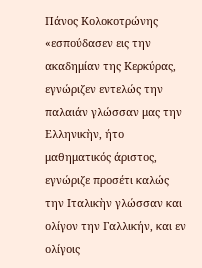Πάνος Κολοκοτρώνης «εσπούδασεν εις την ακαδημίαν της Κερκύρας, εγνώριζεν εντελώς την παλαιάν γλώσσαν μας την Ελληνικὴν, ήτο μαθηματικός άριστος, εγνώριζε προσέτι καλώς την Ιταλικὴν γλώσσαν και ολίγον την Γαλλικήν, και εν ολίγοις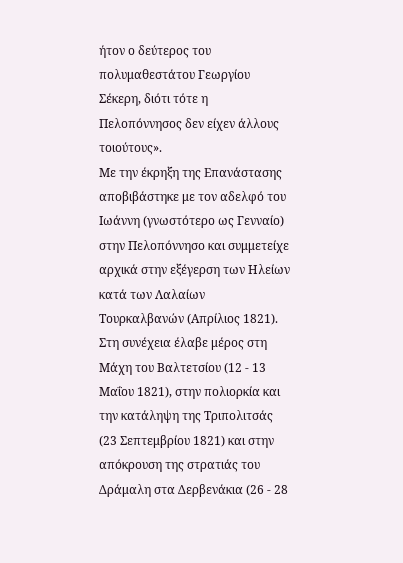ήτον ο δεύτερος του πολυμαθεστάτου Γεωργίου Σέκερη, διότι τότε η Πελοπόννησος δεν είχεν άλλους τοιούτους».
Με την έκρηξη της Επανάστασης αποβιβάστηκε με τον αδελφό του
Ιωάννη (γνωστότερο ως Γενναίο) στην Πελοπόννησο και συμμετείχε αρχικά στην εξέγερση των Ηλείων κατά των Λαλαίων Τουρκαλβανών (Απρίλιος 1821). Στη συνέχεια έλαβε μέρος στη Μάχη του Βαλτετσίου (12 - 13 Μαΐου 1821), στην πολιορκία και την κατάληψη της Τριπολιτσάς (23 Σεπτεμβρίου 1821) και στην απόκρουση της στρατιάς του Δράμαλη στα Δερβενάκια (26 - 28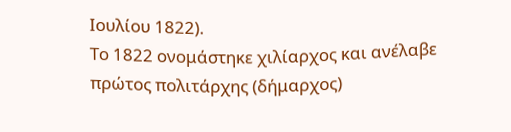Ιουλίου 1822).
Το 1822 ονομάστηκε χιλίαρχος και ανέλαβε πρώτος πολιτάρχης (δήμαρχος)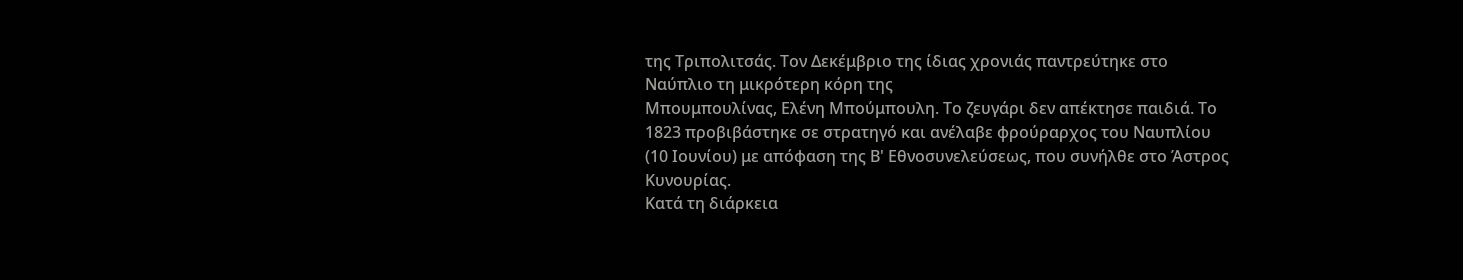της Τριπολιτσάς. Τον Δεκέμβριο της ίδιας χρονιάς παντρεύτηκε στο Ναύπλιο τη μικρότερη κόρη της
Μπουμπουλίνας, Ελένη Μπούμπουλη. Το ζευγάρι δεν απέκτησε παιδιά. Το 1823 προβιβάστηκε σε στρατηγό και ανέλαβε φρούραρχος του Ναυπλίου (10 Ιουνίου) με απόφαση της Β' Εθνοσυνελεύσεως, που συνήλθε στο Άστρος Κυνουρίας.
Κατά τη διάρκεια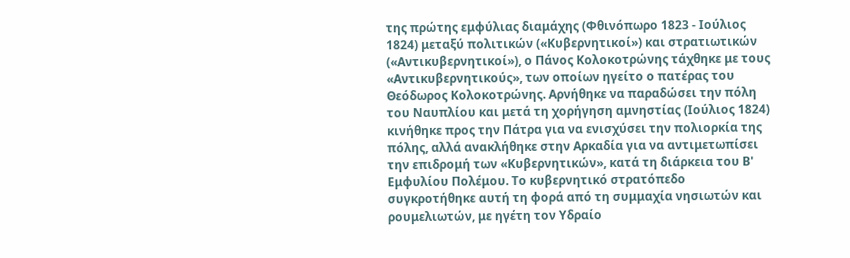της πρώτης εμφύλιας διαμάχης (Φθινόπωρο 1823 - Ιούλιος 1824) μεταξύ πολιτικών («Κυβερνητικοί») και στρατιωτικών («Αντικυβερνητικοί»), ο Πάνος Κολοκοτρώνης τάχθηκε με τους «Αντικυβερνητικούς», των οποίων ηγείτο ο πατέρας του Θεόδωρος Κολοκοτρώνης. Αρνήθηκε να παραδώσει την πόλη του Ναυπλίου και μετά τη χορήγηση αμνηστίας (Ιούλιος 1824) κινήθηκε προς την Πάτρα για να ενισχύσει την πολιορκία της πόλης, αλλά ανακλήθηκε στην Αρκαδία για να αντιμετωπίσει την επιδρομή των «Κυβερνητικών», κατά τη διάρκεια του Β' Εμφυλίου Πολέμου. Το κυβερνητικό στρατόπεδο συγκροτήθηκε αυτή τη φορά από τη συμμαχία νησιωτών και ρουμελιωτών, με ηγέτη τον Υδραίο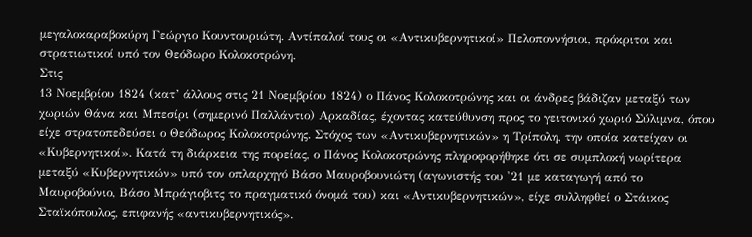μεγαλοκαραβοκύρη Γεώργιο Κουντουριώτη. Αντίπαλοί τους οι «Αντικυβερνητικοί» Πελοποννήσιοι, πρόκριτοι και στρατιωτικοί υπό τον Θεόδωρο Κολοκοτρώνη.
Στις
13 Νοεμβρίου 1824 (κατ’ άλλους στις 21 Νοεμβρίου 1824) ο Πάνος Κολοκοτρώνης και οι άνδρες βάδιζαν μεταξύ των χωριών Θάνα και Μπεσίρι (σημερινό Παλλάντιο) Αρκαδίας, έχοντας κατεύθυνση προς το γειτονικό χωριό Σύλιμνα, όπου είχε στρατοπεδεύσει ο Θεόδωρος Κολοκοτρώνης. Στόχος των «Αντικυβερνητικών» η Τρίπολη, την οποία κατείχαν οι «Κυβερνητικοί». Κατά τη διάρκεια της πορείας, ο Πάνος Κολοκοτρώνης πληροφορήθηκε ότι σε συμπλοκή νωρίτερα μεταξύ «Κυβερνητικών» υπό τον οπλαρχηγό Βάσο Μαυροβουνιώτη (αγωνιστής του '21 με καταγωγή από το Μαυροβούνιο, Βάσο Μπράγιοβιτς το πραγματικό όνομά του) και «Αντικυβερνητικών», είχε συλληφθεί ο Στάικος Σταϊκόπουλος, επιφανής «αντικυβερνητικός».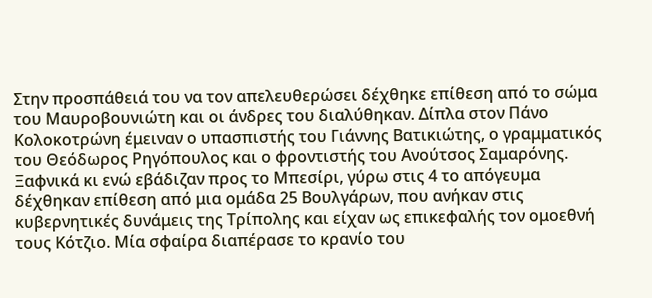Στην προσπάθειά του να τον απελευθερώσει δέχθηκε επίθεση από το σώμα του Μαυροβουνιώτη και οι άνδρες του διαλύθηκαν. Δίπλα στον Πάνο Κολοκοτρώνη έμειναν ο υπασπιστής του Γιάννης Βατικιώτης, ο γραμματικός του Θεόδωρος Ρηγόπουλος και ο φροντιστής του Ανούτσος Σαμαρόνης. Ξαφνικά κι ενώ εβάδιζαν προς το Μπεσίρι, γύρω στις 4 το απόγευμα δέχθηκαν επίθεση από μια ομάδα 25 Βουλγάρων, που ανήκαν στις κυβερνητικές δυνάμεις της Τρίπολης και είχαν ως επικεφαλής τον ομοεθνή τους Κότζιο. Μία σφαίρα διαπέρασε το κρανίο του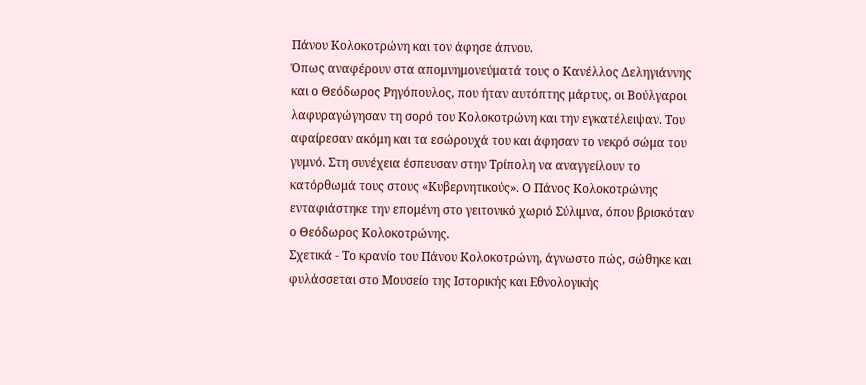Πάνου Κολοκοτρώνη και τον άφησε άπνου.
Όπως αναφέρουν στα απομνημονεύματά τους ο Κανέλλος Δεληγιάννης και ο Θεόδωρος Ρηγόπουλος, που ήταν αυτόπτης μάρτυς, οι Βούλγαροι λαφυραγώγησαν τη σορό του Κολοκοτρώνη και την εγκατέλειψαν. Του αφαίρεσαν ακόμη και τα εσώρουχά του και άφησαν το νεκρό σώμα του γυμνό. Στη συνέχεια έσπευσαν στην Τρίπολη να αναγγείλουν το κατόρθωμά τους στους «Κυβερνητικούς». Ο Πάνος Κολοκοτρώνης ενταφιάστηκε την επομένη στο γειτονικό χωριό Σύλιμνα, όπου βρισκόταν ο Θεόδωρος Κολοκοτρώνης.
Σχετικά - Το κρανίο του Πάνου Κολοκοτρώνη, άγνωστο πώς, σώθηκε και φυλάσσεται στο Μουσείο της Ιστορικής και Εθνολογικής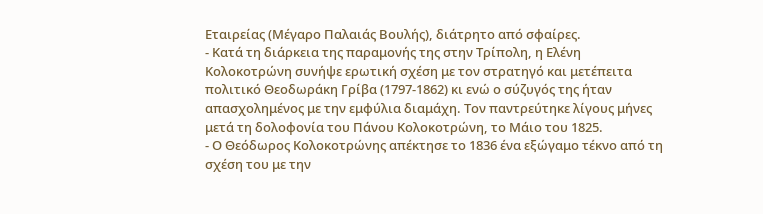Εταιρείας (Μέγαρο Παλαιάς Βουλής), διάτρητο από σφαίρες.
- Κατά τη διάρκεια της παραμονής της στην Τρίπολη, η Ελένη Κολοκοτρώνη συνήψε ερωτική σχέση με τον στρατηγό και μετέπειτα πολιτικό Θεοδωράκη Γρίβα (1797-1862) κι ενώ ο σύζυγός της ήταν απασχολημένος με την εμφύλια διαμάχη. Τον παντρεύτηκε λίγους μήνες μετά τη δολοφονία του Πάνου Κολοκοτρώνη, το Μάιο του 1825.
- Ο Θεόδωρος Κολοκοτρώνης απέκτησε το 1836 ένα εξώγαμο τέκνο από τη σχέση του με την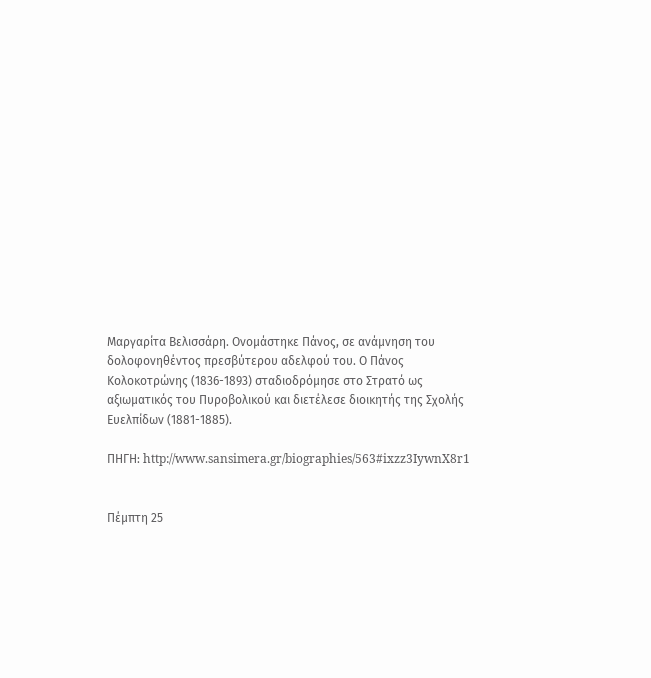Μαργαρίτα Βελισσάρη. Ονομάστηκε Πάνος, σε ανάμνηση του δολοφονηθέντος πρεσβύτερου αδελφού του. Ο Πάνος Κολοκοτρώνης (1836-1893) σταδιοδρόμησε στο Στρατό ως αξιωματικός του Πυροβολικού και διετέλεσε διοικητής της Σχολής Ευελπίδων (1881-1885).

ΠΗΓΗ: http://www.sansimera.gr/biographies/563#ixzz3IywnX8r1


Πέμπτη 25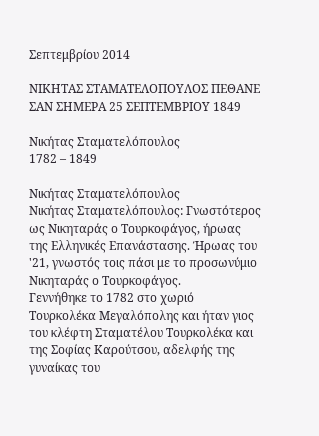Σεπτεμβρίου 2014

ΝΙΚΗΤΑΣ ΣΤΑΜΑΤΕΛΟΠΟΥΛΟΣ ΠΕΘΑΝΕ ΣΑΝ ΣΗΜΕΡΑ 25 ΣΕΠΤΕΜΒΡΙΟΥ 1849

Νικήτας Σταματελόπουλος
1782 – 1849

Νικήτας Σταματελόπουλος
Nικήτας Σταματελόπουλος: Γνωστότερος ως Νικηταράς ο Τουρκοφάγος, ήρωας της Ελληνικές Επανάστασης. Ήρωας του '21, γνωστός τοις πάσι με το προσωνύμιο Νικηταράς ο Τουρκοφάγος.
Γεννήθηκε το 1782 στο χωριό Τουρκολέκα Μεγαλόπολης και ήταν γιος του κλέφτη Σταματέλου Τουρκολέκα και της Σοφίας Καρούτσου, αδελφής της γυναίκας του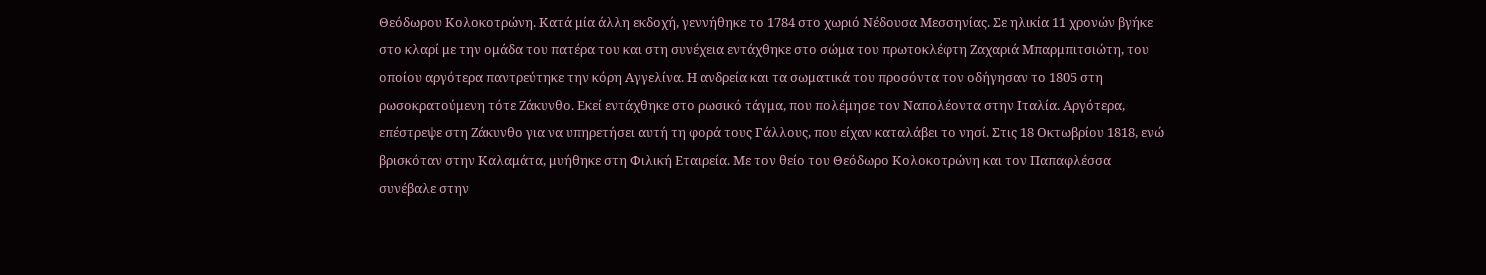Θεόδωρου Κολοκοτρώνη. Κατά μία άλλη εκδοχή, γεννήθηκε το 1784 στο χωριό Νέδουσα Μεσσηνίας. Σε ηλικία 11 χρονών βγήκε στο κλαρί με την ομάδα του πατέρα του και στη συνέχεια εντάχθηκε στο σώμα του πρωτοκλέφτη Ζαχαριά Μπαρμπιτσιώτη, του οποίου αργότερα παντρεύτηκε την κόρη Αγγελίνα. Η ανδρεία και τα σωματικά του προσόντα τον οδήγησαν το 1805 στη ρωσοκρατούμενη τότε Ζάκυνθο. Εκεί εντάχθηκε στο ρωσικό τάγμα, που πολέμησε τον Ναπολέοντα στην Ιταλία. Αργότερα, επέστρεψε στη Ζάκυνθο για να υπηρετήσει αυτή τη φορά τους Γάλλους, που είχαν καταλάβει το νησί. Στις 18 Οκτωβρίου 1818, ενώ βρισκόταν στην Καλαμάτα, μυήθηκε στη Φιλική Εταιρεία. Με τον θείο του Θεόδωρο Κολοκοτρώνη και τον Παπαφλέσσα συνέβαλε στην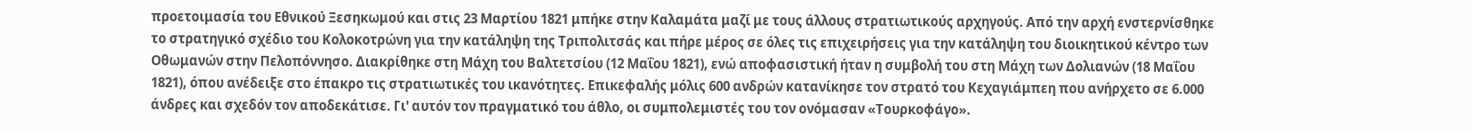προετοιμασία του Εθνικού Ξεσηκωμού και στις 23 Μαρτίου 1821 μπήκε στην Καλαμάτα μαζί με τους άλλους στρατιωτικούς αρχηγούς. Από την αρχή ενστερνίσθηκε το στρατηγικό σχέδιο του Κολοκοτρώνη για την κατάληψη της Τριπολιτσάς και πήρε μέρος σε όλες τις επιχειρήσεις για την κατάληψη του διοικητικού κέντρο των Οθωμανών στην Πελοπόννησο. Διακρίθηκε στη Μάχη του Βαλτετσίου (12 Μαΐου 1821), ενώ αποφασιστική ήταν η συμβολή του στη Μάχη των Δολιανών (18 Μαΐου 1821), όπου ανέδειξε στο έπακρο τις στρατιωτικές του ικανότητες. Επικεφαλής μόλις 600 ανδρών κατανίκησε τον στρατό του Κεχαγιάμπεη που ανήρχετο σε 6.000 άνδρες και σχεδόν τον αποδεκάτισε. Γι' αυτόν τον πραγματικό του άθλο, οι συμπολεμιστές του τον ονόμασαν «Τουρκοφάγο».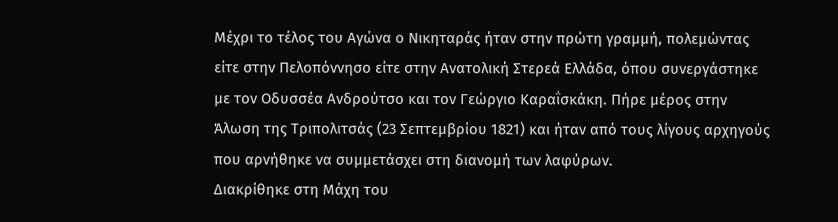Μέχρι το τέλος του Αγώνα ο Νικηταράς ήταν στην πρώτη γραμμή, πολεμώντας είτε στην Πελοπόννησο είτε στην Ανατολική Στερεά Ελλάδα, όπου συνεργάστηκε με τον Οδυσσέα Ανδρούτσο και τον Γεώργιο Καραΐσκάκη. Πήρε μέρος στην Άλωση της Τριπολιτσάς (23 Σεπτεμβρίου 1821) και ήταν από τους λίγους αρχηγούς που αρνήθηκε να συμμετάσχει στη διανομή των λαφύρων.
Διακρίθηκε στη Μάχη του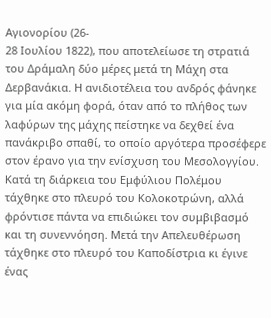Αγιονορίου (26-
28 Ιουλίου 1822), που αποτελείωσε τη στρατιά του Δράμαλη δύο μέρες μετά τη Μάχη στα Δερβανάκια. Η ανιδιοτέλεια του ανδρός φάνηκε για μία ακόμη φορά, όταν από το πλήθος των λαφύρων της μάχης πείστηκε να δεχθεί ένα πανάκριβο σπαθί, το οποίο αργότερα προσέφερε στον έρανο για την ενίσχυση του Μεσολογγίου. Κατά τη διάρκεια του Εμφύλιου Πολέμου τάχθηκε στο πλευρό του Κολοκοτρώνη, αλλά φρόντισε πάντα να επιδιώκει τον συμβιβασμό και τη συνεννόηση. Μετά την Απελευθέρωση τάχθηκε στο πλευρό του Καποδίστρια κι έγινε ένας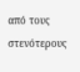από τους στενότερους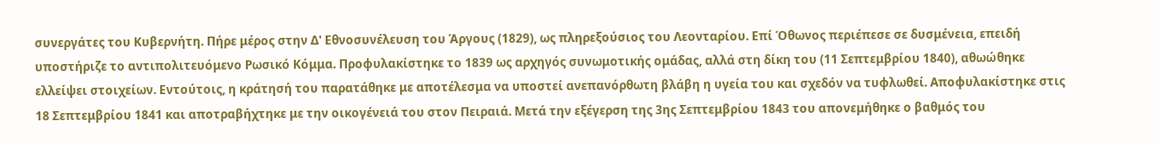συνεργάτες του Κυβερνήτη. Πήρε μέρος στην Δ' Εθνοσυνέλευση του Άργους (1829), ως πληρεξούσιος του Λεονταρίου. Επί Όθωνος περιέπεσε σε δυσμένεια, επειδή υποστήριζε το αντιπολιτευόμενο Ρωσικό Κόμμα. Προφυλακίστηκε το 1839 ως αρχηγός συνωμοτικής ομάδας, αλλά στη δίκη του (11 Σεπτεμβρίου 1840), αθωώθηκε ελλείψει στοιχείων. Εντούτοις, η κράτησή του παρατάθηκε με αποτέλεσμα να υποστεί ανεπανόρθωτη βλάβη η υγεία του και σχεδόν να τυφλωθεί. Αποφυλακίστηκε στις 18 Σεπτεμβρίου 1841 και αποτραβήχτηκε με την οικογένειά του στον Πειραιά. Μετά την εξέγερση της 3ης Σεπτεμβρίου 1843 του απονεμήθηκε ο βαθμός του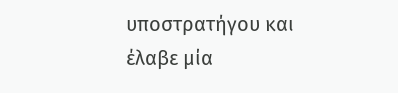υποστρατήγου και έλαβε μία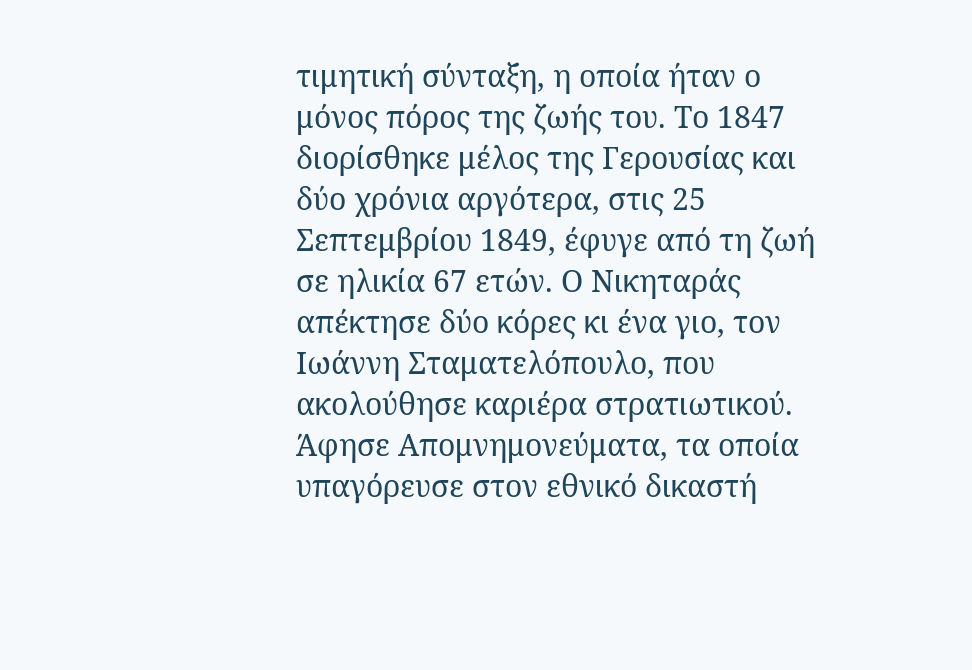τιμητική σύνταξη, η οποία ήταν ο μόνος πόρος της ζωής του. Το 1847 διορίσθηκε μέλος της Γερουσίας και δύο χρόνια αργότερα, στις 25 Σεπτεμβρίου 1849, έφυγε από τη ζωή σε ηλικία 67 ετών. Ο Νικηταράς απέκτησε δύο κόρες κι ένα γιο, τον Ιωάννη Σταματελόπουλο, που ακολούθησε καριέρα στρατιωτικού. Άφησε Απομνημονεύματα, τα οποία υπαγόρευσε στον εθνικό δικαστή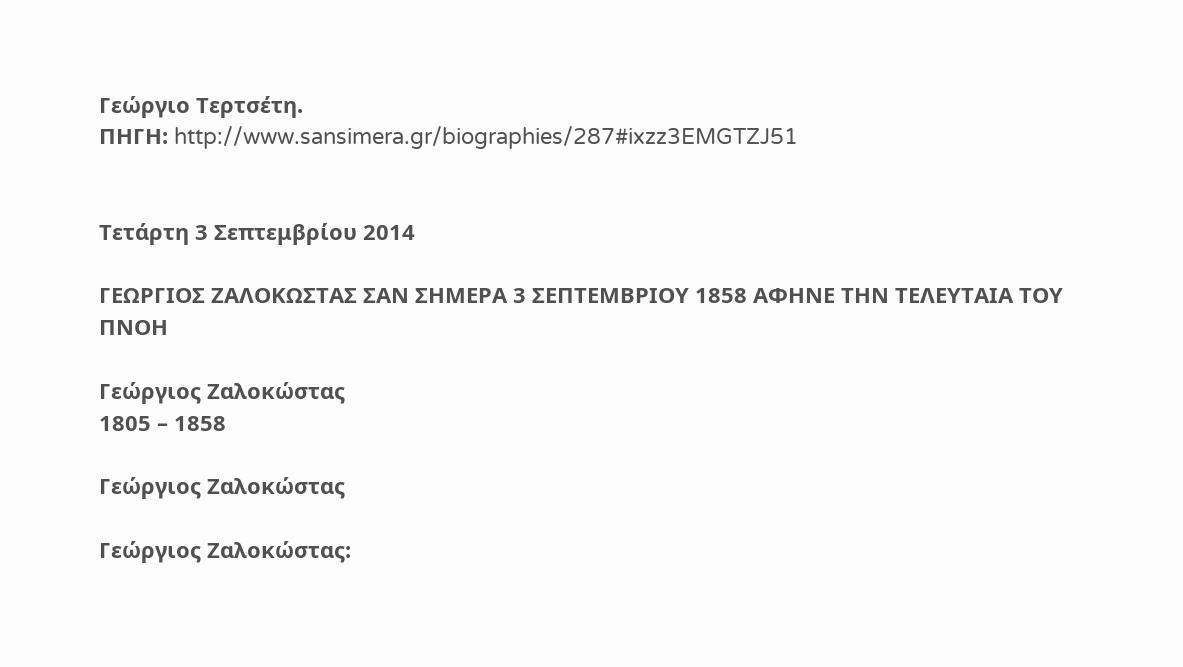Γεώργιο Τερτσέτη.
ΠΗΓΗ: http://www.sansimera.gr/biographies/287#ixzz3EMGTZJ51


Τετάρτη 3 Σεπτεμβρίου 2014

ΓΕΩΡΓΙΟΣ ΖΑΛΟΚΩΣΤΑΣ ΣΑΝ ΣΗΜΕΡΑ 3 ΣΕΠΤΕΜΒΡΙΟΥ 1858 ΑΦΗΝΕ ΤΗΝ ΤΕΛΕΥΤΑΙΑ ΤΟΥ ΠΝΟΗ

Γεώργιος Ζαλοκώστας
1805 – 1858

Γεώργιος Ζαλοκώστας

Γεώργιος Ζαλοκώστας: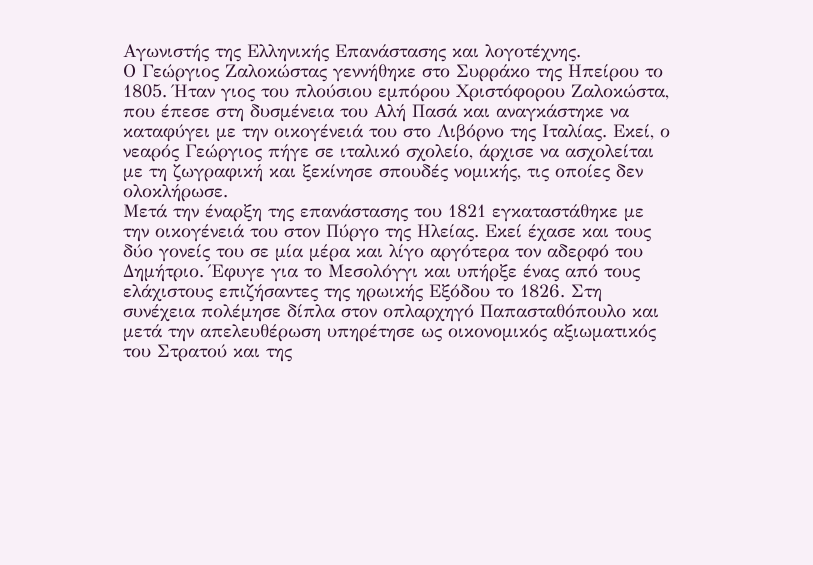Αγωνιστής της Ελληνικής Επανάστασης και λογοτέχνης.
Ο Γεώργιος Ζαλοκώστας γεννήθηκε στο Συρράκο της Ηπείρου το 1805. Ήταν γιος του πλούσιου εμπόρου Χριστόφορου Ζαλοκώστα, που έπεσε στη δυσμένεια του Αλή Πασά και αναγκάστηκε να καταφύγει με την οικογένειά του στο Λιβόρνο της Ιταλίας. Εκεί, ο νεαρός Γεώργιος πήγε σε ιταλικό σχολείο, άρχισε να ασχολείται με τη ζωγραφική και ξεκίνησε σπουδές νομικής, τις οποίες δεν ολοκλήρωσε.
Μετά την έναρξη της επανάστασης του 1821 εγκαταστάθηκε με την οικογένειά του στον Πύργο της Ηλείας. Εκεί έχασε και τους δύο γονείς του σε μία μέρα και λίγο αργότερα τον αδερφό του Δημήτριο. Έφυγε για το Μεσολόγγι και υπήρξε ένας από τους ελάχιστους επιζήσαντες της ηρωικής Εξόδου το 1826. Στη συνέχεια πολέμησε δίπλα στον οπλαρχηγό Παπασταθόπουλο και μετά την απελευθέρωση υπηρέτησε ως οικονομικός αξιωματικός του Στρατού και της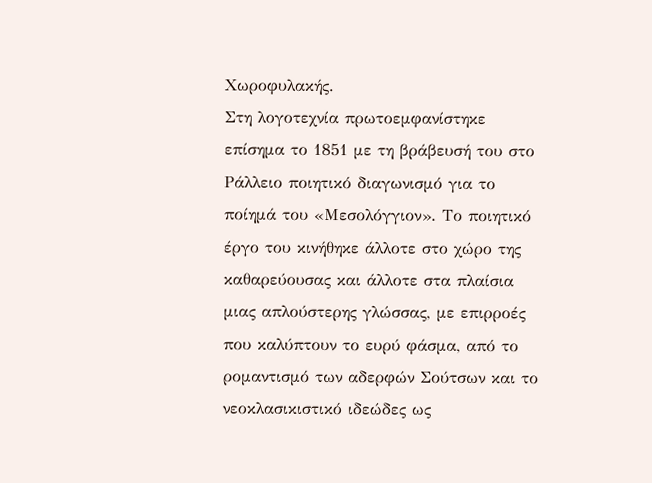Χωροφυλακής.
Στη λογοτεχνία πρωτοεμφανίστηκε επίσημα το 1851 με τη βράβευσή του στο Ράλλειο ποιητικό διαγωνισμό για το ποίημά του «Μεσολόγγιον». Το ποιητικό έργο του κινήθηκε άλλοτε στο χώρο της καθαρεύουσας και άλλοτε στα πλαίσια μιας απλούστερης γλώσσας, με επιρροές που καλύπτουν το ευρύ φάσμα, από το ρομαντισμό των αδερφών Σούτσων και το νεοκλασικιστικό ιδεώδες ως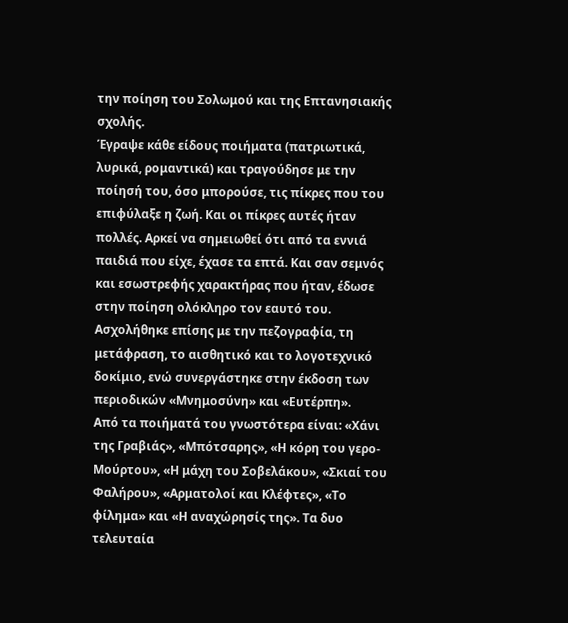την ποίηση του Σολωμού και της Επτανησιακής σχολής.
Έγραψε κάθε είδους ποιήματα (πατριωτικά, λυρικά, ρομαντικά) και τραγούδησε με την ποίησή του, όσο μπορούσε, τις πίκρες που του επιφύλαξε η ζωή. Και οι πίκρες αυτές ήταν πολλές. Αρκεί να σημειωθεί ότι από τα εννιά παιδιά που είχε, έχασε τα επτά. Και σαν σεμνός και εσωστρεφής χαρακτήρας που ήταν, έδωσε στην ποίηση ολόκληρο τον εαυτό του. Ασχολήθηκε επίσης με την πεζογραφία, τη μετάφραση, το αισθητικό και το λογοτεχνικό δοκίμιο, ενώ συνεργάστηκε στην έκδοση των περιοδικών «Μνημοσύνη» και «Ευτέρπη».
Από τα ποιήματά του γνωστότερα είναι: «Χάνι της Γραβιάς», «Μπότσαρης», «Η κόρη του γερο-Μούρτου», «Η μάχη του Σοβελάκου», «Σκιαί του Φαλήρου», «Αρματολοί και Κλέφτες», «Το φίλημα» και «Η αναχώρησίς της». Τα δυο τελευταία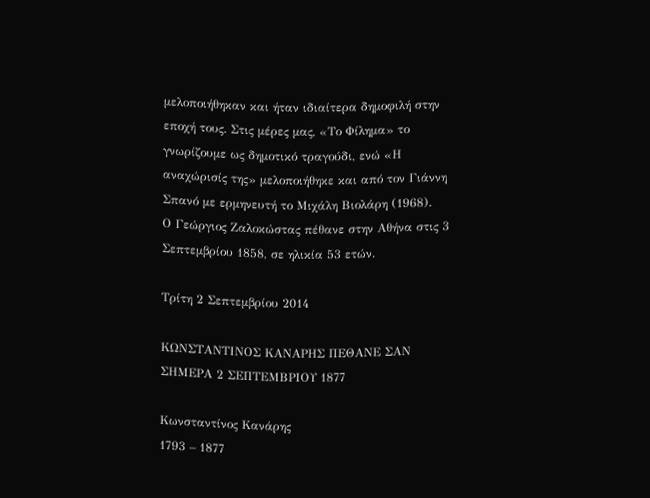μελοποιήθηκαν και ήταν ιδιαίτερα δημοφιλή στην εποχή τους. Στις μέρες μας, «Το Φίλημα» το γνωρίζουμε ως δημοτικό τραγούδι, ενώ «Η αναχώρισίς της» μελοποιήθηκε και από τον Γιάννη Σπανό με ερμηνευτή το Μιχάλη Βιολάρη (1968).
Ο Γεώργιος Ζαλοκώστας πέθανε στην Αθήνα στις 3 Σεπτεμβρίου 1858, σε ηλικία 53 ετών.

Τρίτη 2 Σεπτεμβρίου 2014

ΚΩΝΣΤΑΝΤΙΝΟΣ ΚΑΝΑΡΗΣ ΠΕΘΑΝΕ ΣΑΝ ΣΗΜΕΡΑ 2 ΣΕΠΤΕΜΒΡΙΟΥ 1877

Κωνσταντίνος Κανάρης
1793 – 1877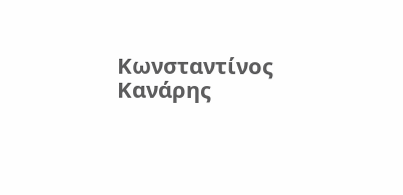Κωνσταντίνος Κανάρης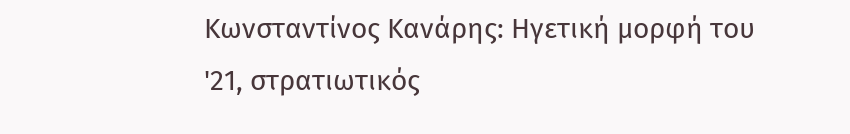Κωνσταντίνος Κανάρης: Ηγετική μορφή του '21, στρατιωτικός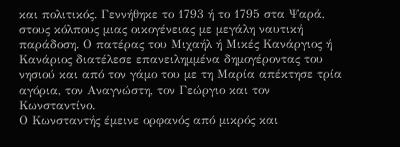και πολιτικός. Γεννήθηκε το 1793 ή το 1795 στα Ψαρά, στους κόλπους μιας οικογένειας με μεγάλη ναυτική παράδοση. Ο πατέρας του Μιχαήλ ή Μικές Κανάργιος ή Κανάριος διατέλεσε επανειλημμένα δημογέροντας του νησιού και από τον γάμο του με τη Μαρία απέκτησε τρία αγόρια, τον Αναγνώστη, τον Γεώργιο και τον Κωνσταντίνο.
Ο Κωνσταντής έμεινε ορφανός από μικρός και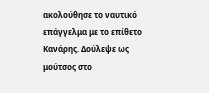ακολούθησε το ναυτικό επάγγελμα με το επίθετο Κανάρης. Δούλεψε ως μούτσος στο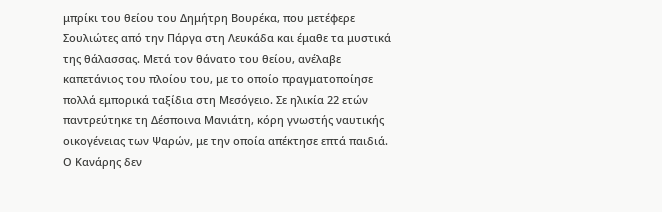μπρίκι του θείου του Δημήτρη Βουρέκα, που μετέφερε Σουλιώτες από την Πάργα στη Λευκάδα και έμαθε τα μυστικά της θάλασσας. Μετά τον θάνατο του θείου, ανέλαβε καπετάνιος του πλοίου του, με το οποίο πραγματοποίησε πολλά εμπορικά ταξίδια στη Μεσόγειο. Σε ηλικία 22 ετών παντρεύτηκε τη Δέσποινα Μανιάτη, κόρη γνωστής ναυτικής οικογένειας των Ψαρών, με την οποία απέκτησε επτά παιδιά.
Ο Κανάρης δεν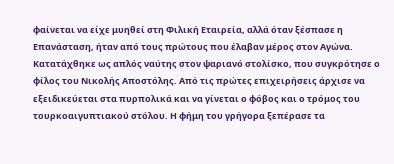φαίνεται να είχε μυηθεί στη Φιλική Εταιρεία, αλλά όταν ξέσπασε η Επανάσταση, ήταν από τους πρώτους που έλαβαν μέρος στον Αγώνα. Κατατάχθηκε ως απλός ναύτης στον ψαριανό στολίσκο, που συγκρότησε ο φίλος του Νικολής Αποστόλης. Από τις πρώτες επιχειρήσεις άρχισε να εξειδικεύεται στα πυρπολικά και να γίνεται ο φόβος και ο τρόμος του τουρκοαιγυπτιακού στόλου. Η φήμη του γρήγορα ξεπέρασε τα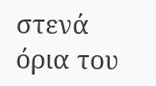στενά όρια του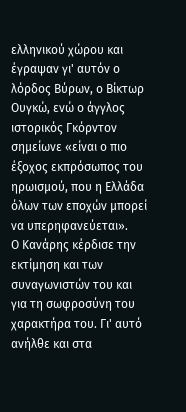ελληνικού χώρου και έγραψαν γι' αυτόν ο λόρδος Βύρων, ο Βίκτωρ Ουγκώ, ενώ ο άγγλος ιστορικός Γκόρντον σημείωνε «είναι ο πιο έξοχος εκπρόσωπος του ηρωισμού, που η Ελλάδα όλων των εποχών μπορεί να υπερηφανεύεται».
Ο Κανάρης κέρδισε την εκτίμηση και των συναγωνιστών του και για τη σωφροσύνη του χαρακτήρα του. Γι' αυτό ανήλθε και στα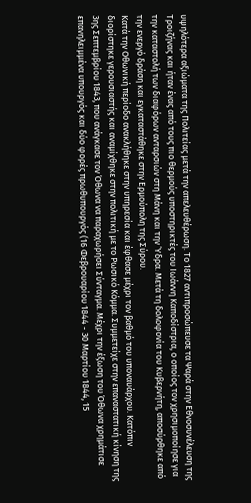υψηλότερα αξιώματα της Πολιτείας μετά την απελευθέρωση. Το 1827 αντιπροσώπευσε τα Ψαρά στην Εθνοσυνέλευση της Τροιζήνας και ήταν ένας από τους πιο θερμούς υποστηρικτές του Ιωάννη Καποδίστρια, ο οποίος τον χρησιμοποίησε για την καταστολή των διαφόρων ανταρσιών στη Μάνη και την Ύδρα. Μετά τη δολοφονία του Κυβερνήτη, αποσύρθηκε από την ενεργό δράση και εγκαταστάθηκε στην Ερμούπολη της Σύρου.
Κατά την Οθωνική περίοδο ανακλήθηκε στην υπηρεσία και έφθασε μέχρι τον βαθμό του υποναυάρχου. Κατόπιν διορίστηκε γερουσιαστής και αναμίχθηκε στην πολιτική με το Ρωσικό Κόμμα. Συμμετείχε στην επαναστατική κίνηση της 3ης Σεπτεμβρίου 1843, που ανάγκασε τον Όθωνα να παραχωρήσει Σύνταγμα. Μέχρι την έξωση του Όθωνα χρημάτισε επανηλειμμένα υπουργός και δύο φορές πρωθυπουργός (16 Φεβρουαρίου 1844 - 30 Μαρτίου 1844, 15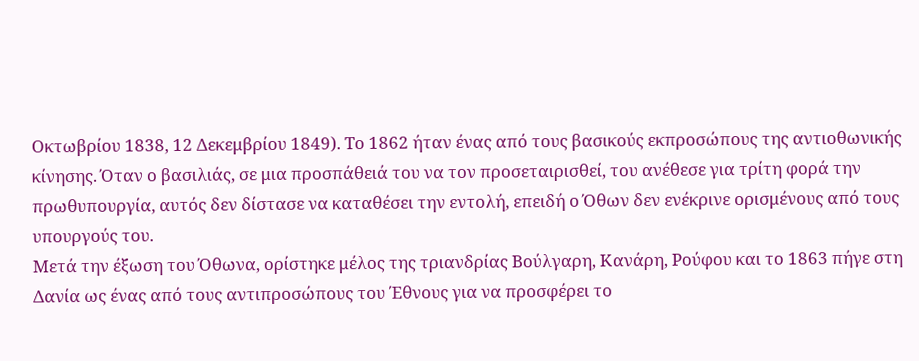Οκτωβρίου 1838, 12 Δεκεμβρίου 1849). Το 1862 ήταν ένας από τους βασικούς εκπροσώπους της αντιοθωνικής κίνησης. Όταν ο βασιλιάς, σε μια προσπάθειά του να τον προσεταιρισθεί, του ανέθεσε για τρίτη φορά την πρωθυπουργία, αυτός δεν δίστασε να καταθέσει την εντολή, επειδή ο Όθων δεν ενέκρινε ορισμένους από τους υπουργούς του.
Μετά την έξωση του Όθωνα, ορίστηκε μέλος της τριανδρίας Βούλγαρη, Κανάρη, Ρούφου και το 1863 πήγε στη Δανία ως ένας από τους αντιπροσώπους του Έθνους για να προσφέρει το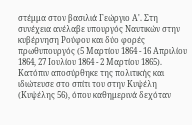στέμμα στον βασιλιά Γεώργιο Α'. Στη συνέχεια ανέλαβε υπουργός Ναυτικών στην κυβέρνηση Ρούφου και δύο φορές πρωθυπουργός (5 Μαρτίου 1864 - 16 Απριλίου 1864, 27 Ιουλίου 1864 - 2 Μαρτίου 1865). Κατόπιν αποσύρθηκε της πολιτικής και ιδιώτευσε στο σπίτι του στην Κυψέλη (Κυψέλης 56), όπου καθημερινά δεχόταν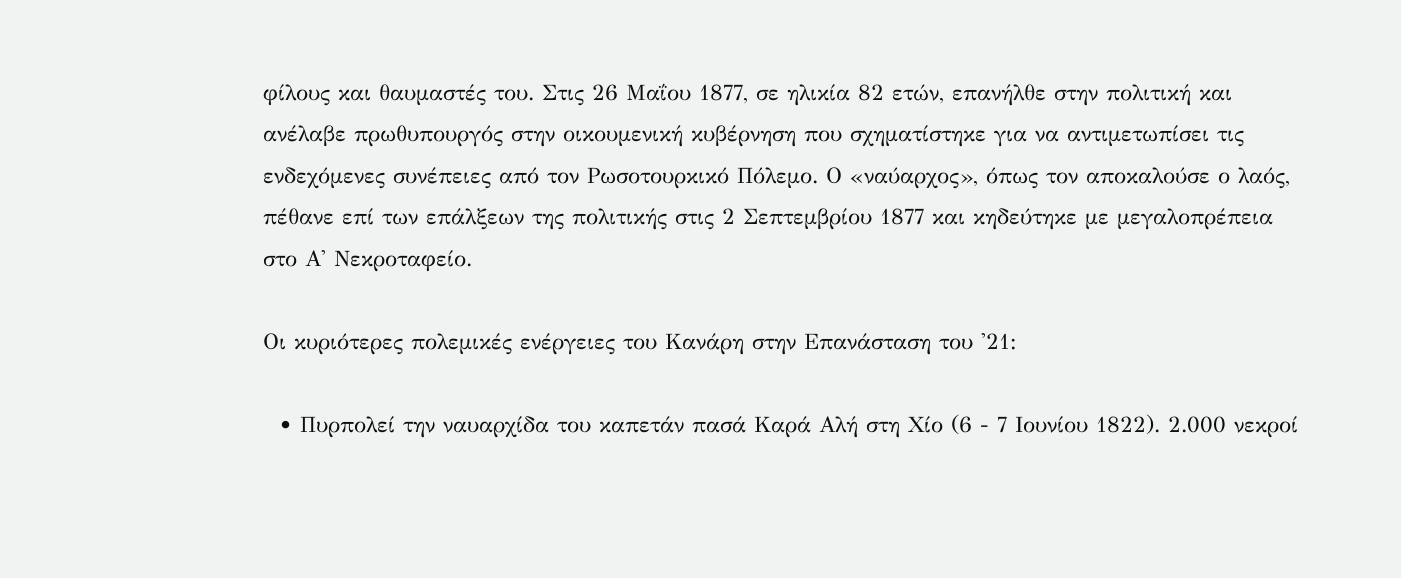φίλους και θαυμαστές του. Στις 26 Μαΐου 1877, σε ηλικία 82 ετών, επανήλθε στην πολιτική και ανέλαβε πρωθυπουργός στην οικουμενική κυβέρνηση που σχηματίστηκε για να αντιμετωπίσει τις ενδεχόμενες συνέπειες από τον Ρωσοτουρκικό Πόλεμο. Ο «ναύαρχος», όπως τον αποκαλούσε ο λαός, πέθανε επί των επάλξεων της πολιτικής στις 2 Σεπτεμβρίου 1877 και κηδεύτηκε με μεγαλοπρέπεια στο Α' Νεκροταφείο.

Οι κυριότερες πολεμικές ενέργειες του Κανάρη στην Επανάσταση του '21:

  • Πυρπολεί την ναυαρχίδα του καπετάν πασά Καρά Αλή στη Χίο (6 - 7 Ιουνίου 1822). 2.000 νεκροί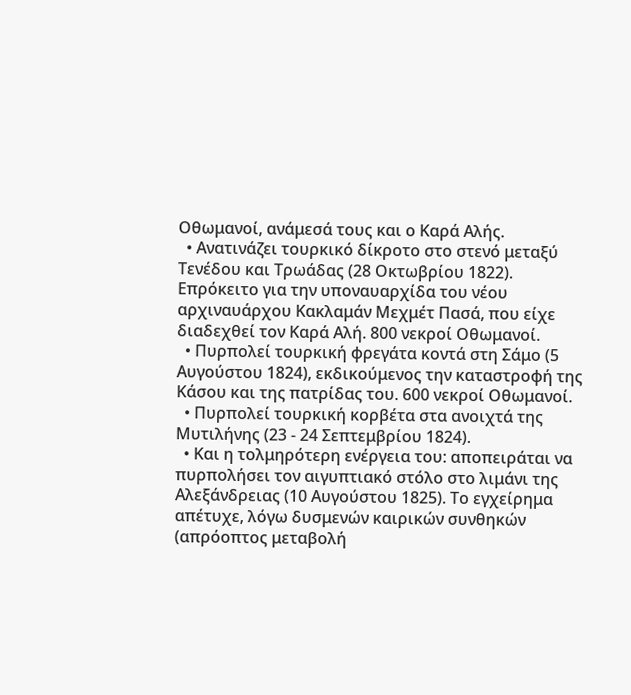Οθωμανοί, ανάμεσά τους και ο Καρά Αλής.
  • Ανατινάζει τουρκικό δίκροτο στο στενό μεταξύ Τενέδου και Τρωάδας (28 Οκτωβρίου 1822). Επρόκειτο για την υποναυαρχίδα του νέου αρχιναυάρχου Κακλαμάν Μεχμέτ Πασά, που είχε διαδεχθεί τον Καρά Αλή. 800 νεκροί Οθωμανοί.
  • Πυρπολεί τουρκική φρεγάτα κοντά στη Σάμο (5 Αυγούστου 1824), εκδικούμενος την καταστροφή της Κάσου και της πατρίδας του. 600 νεκροί Οθωμανοί.
  • Πυρπολεί τουρκική κορβέτα στα ανοιχτά της Μυτιλήνης (23 - 24 Σεπτεμβρίου 1824).
  • Και η τολμηρότερη ενέργεια του: αποπειράται να πυρπολήσει τον αιγυπτιακό στόλο στο λιμάνι της Αλεξάνδρειας (10 Αυγούστου 1825). Το εγχείρημα απέτυχε, λόγω δυσμενών καιρικών συνθηκών (απρόοπτος μεταβολή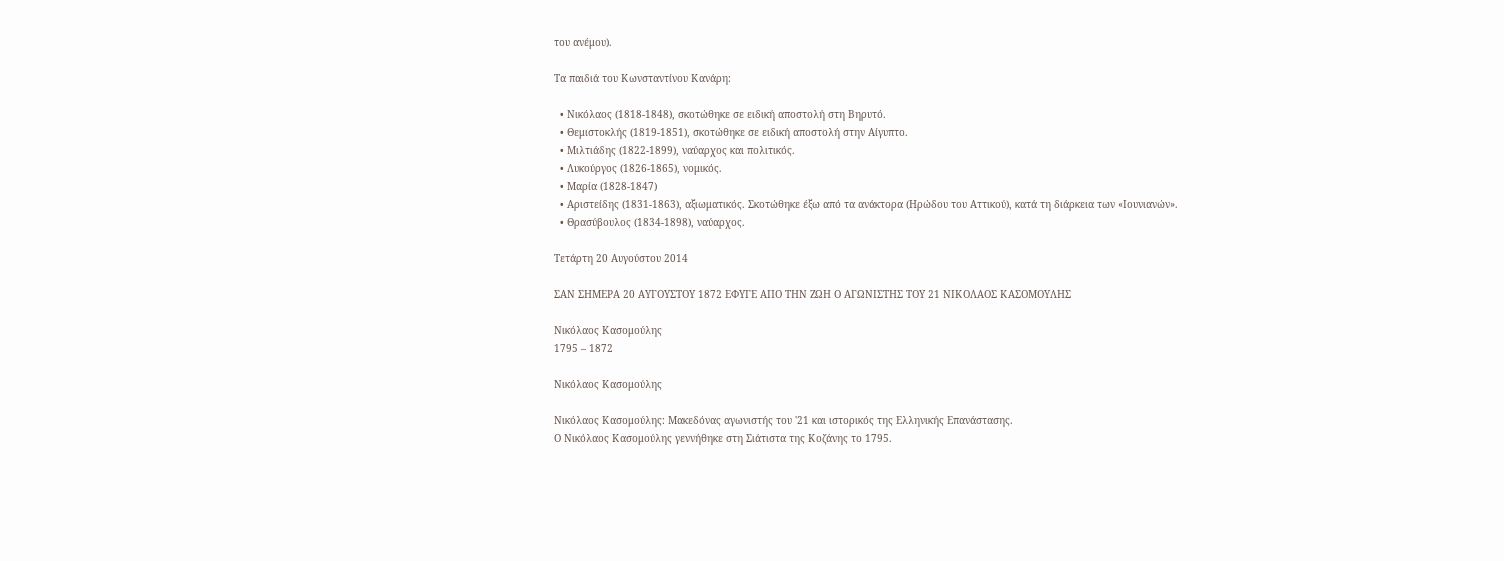του ανέμου).

Τα παιδιά του Κωνσταντίνου Κανάρη:

  • Νικόλαος (1818-1848), σκοτώθηκε σε ειδική αποστολή στη Βηρυτό.
  • Θεμιστοκλής (1819-1851), σκοτώθηκε σε ειδική αποστολή στην Αίγυπτο.
  • Μιλτιάδης (1822-1899), ναύαρχος και πολιτικός.
  • Λυκούργος (1826-1865), νομικός.
  • Μαρία (1828-1847)
  • Αριστείδης (1831-1863), αξιωματικός. Σκοτώθηκε έξω από τα ανάκτορα (Ηρώδου του Αττικού), κατά τη διάρκεια των «Ιουνιανών».
  • Θρασύβουλος (1834-1898), ναύαρχος.

Τετάρτη 20 Αυγούστου 2014

ΣΑΝ ΣΗΜΕΡΑ 20 ΑΥΓΟΥΣΤΟΥ 1872 ΕΦΥΓΕ ΑΠΟ ΤΗΝ ΖΩΗ Ο ΑΓΩΝΙΣΤΗΣ ΤΟΥ 21 ΝΙΚΟΛΑΟΣ ΚΑΣΟΜΟΥΛΗΣ

Νικόλαος Κασομούλης
1795 – 1872

Νικόλαος Κασομούλης

Νικόλαος Κασομούλης: Μακεδόνας αγωνιστής του '21 και ιστορικός της Ελληνικής Επανάστασης.
Ο Νικόλαος Κασομούλης γεννήθηκε στη Σιάτιστα της Κοζάνης το 1795.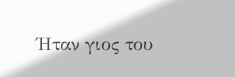Ήταν γιος του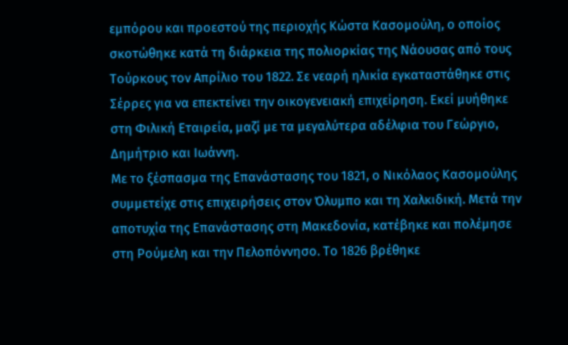εμπόρου και προεστού της περιοχής Κώστα Κασομούλη, ο οποίος σκοτώθηκε κατά τη διάρκεια της πολιορκίας της Νάουσας από τους Τούρκους τον Απρίλιο του 1822. Σε νεαρή ηλικία εγκαταστάθηκε στις Σέρρες για να επεκτείνει την οικογενειακή επιχείρηση. Εκεί μυήθηκε στη Φιλική Εταιρεία, μαζί με τα μεγαλύτερα αδέλφια του Γεώργιο, Δημήτριο και Ιωάννη.
Με το ξέσπασμα της Επανάστασης του 1821, ο Νικόλαος Κασομούλης συμμετείχε στις επιχειρήσεις στον Όλυμπο και τη Χαλκιδική. Μετά την αποτυχία της Επανάστασης στη Μακεδονία, κατέβηκε και πολέμησε στη Ρούμελη και την Πελοπόννησο. Το 1826 βρέθηκε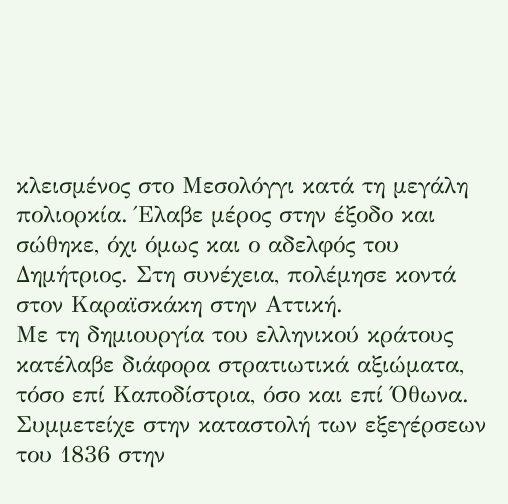κλεισμένος στο Μεσολόγγι κατά τη μεγάλη πολιορκία. Έλαβε μέρος στην έξοδο και σώθηκε, όχι όμως και ο αδελφός του Δημήτριος. Στη συνέχεια, πολέμησε κοντά στον Καραϊσκάκη στην Αττική.
Με τη δημιουργία του ελληνικού κράτους κατέλαβε διάφορα στρατιωτικά αξιώματα, τόσο επί Καποδίστρια, όσο και επί Όθωνα. Συμμετείχε στην καταστολή των εξεγέρσεων του 1836 στην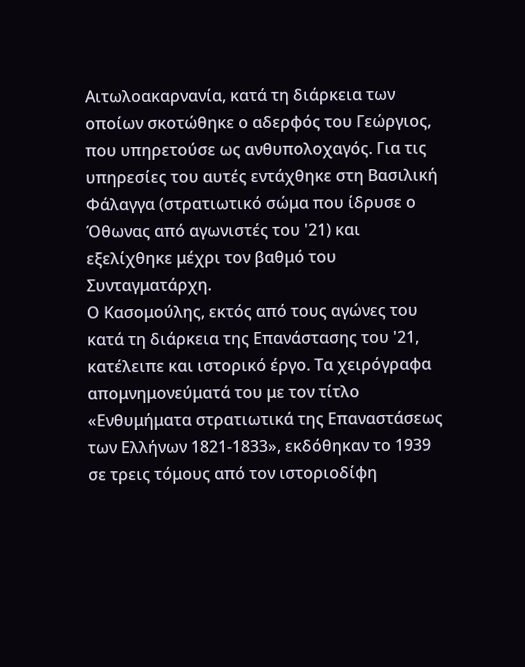Αιτωλοακαρνανία, κατά τη διάρκεια των οποίων σκοτώθηκε ο αδερφός του Γεώργιος, που υπηρετούσε ως ανθυπολοχαγός. Για τις υπηρεσίες του αυτές εντάχθηκε στη Βασιλική Φάλαγγα (στρατιωτικό σώμα που ίδρυσε ο Όθωνας από αγωνιστές του '21) και εξελίχθηκε μέχρι τον βαθμό του Συνταγματάρχη.
Ο Κασομούλης, εκτός από τους αγώνες του κατά τη διάρκεια της Επανάστασης του '21, κατέλειπε και ιστορικό έργο. Τα χειρόγραφα απομνημονεύματά του με τον τίτλο «Ενθυμήματα στρατιωτικά της Επαναστάσεως των Ελλήνων 1821-1833», εκδόθηκαν το 1939 σε τρεις τόμους από τον ιστοριοδίφη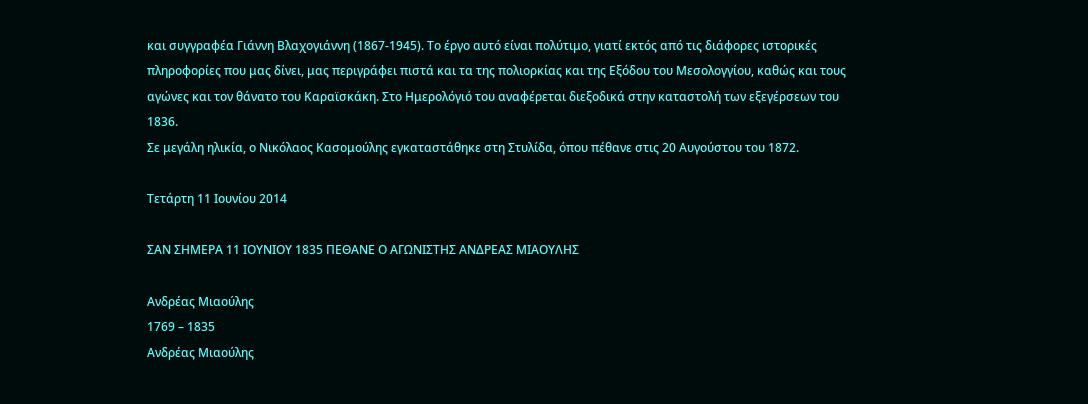και συγγραφέα Γιάννη Βλαχογιάννη (1867-1945). Το έργο αυτό είναι πολύτιμο, γιατί εκτός από τις διάφορες ιστορικές πληροφορίες που μας δίνει, μας περιγράφει πιστά και τα της πολιορκίας και της Εξόδου του Μεσολογγίου, καθώς και τους αγώνες και τον θάνατο του Καραϊσκάκη. Στο Ημερολόγιό του αναφέρεται διεξοδικά στην καταστολή των εξεγέρσεων του 1836.
Σε μεγάλη ηλικία, ο Νικόλαος Κασομούλης εγκαταστάθηκε στη Στυλίδα, όπου πέθανε στις 20 Αυγούστου του 1872.

Τετάρτη 11 Ιουνίου 2014

ΣΑΝ ΣΗΜΕΡΑ 11 ΙΟΥΝΙΟΥ 1835 ΠΕΘΑΝΕ Ο ΑΓΩΝΙΣΤΗΣ ΑΝΔΡΕΑΣ ΜΙΑΟΥΛΗΣ

Ανδρέας Μιαούλης
1769 – 1835
Ανδρέας Μιαούλης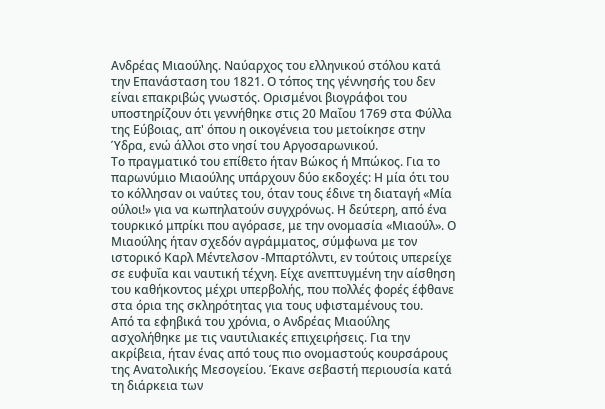Ανδρέας Μιαούλης. Ναύαρχος του ελληνικού στόλου κατά την Επανάσταση του 1821. Ο τόπος της γέννησής του δεν είναι επακριβώς γνωστός. Ορισμένοι βιογράφοι του υποστηρίζουν ότι γεννήθηκε στις 20 Μαΐου 1769 στα Φύλλα της Εύβοιας, απ' όπου η οικογένεια του μετοίκησε στην Ύδρα, ενώ άλλοι στο νησί του Αργοσαρωνικού.
Το πραγματικό του επίθετο ήταν Βώκος ή Μπώκος. Για το παρωνύμιο Μιαούλης υπάρχουν δύο εκδοχές: Η μία ότι του τo κόλλησαν οι ναύτες του, όταν τους έδινε τη διαταγή «Μία ούλοι!» για να κωπηλατούν συγχρόνως. Η δεύτερη, από ένα τουρκικό μπρίκι που αγόρασε, με την ονομασία «Μιαούλ». Ο Μιαούλης ήταν σχεδόν αγράμματος, σύμφωνα με τον ιστορικό Καρλ Μέντελσον -Μπαρτόλντι, εν τούτοις υπερείχε σε ευφυΐα και ναυτική τέχνη. Είχε ανεπτυγμένη την αίσθηση του καθήκοντος μέχρι υπερβολής, που πολλές φορές έφθανε στα όρια της σκληρότητας για τους υφισταμένους του.
Από τα εφηβικά του χρόνια, ο Ανδρέας Μιαούλης ασχολήθηκε με τις ναυτιλιακές επιχειρήσεις. Για την ακρίβεια, ήταν ένας από τους πιο ονομαστούς κουρσάρους της Ανατολικής Μεσογείου. Έκανε σεβαστή περιουσία κατά τη διάρκεια των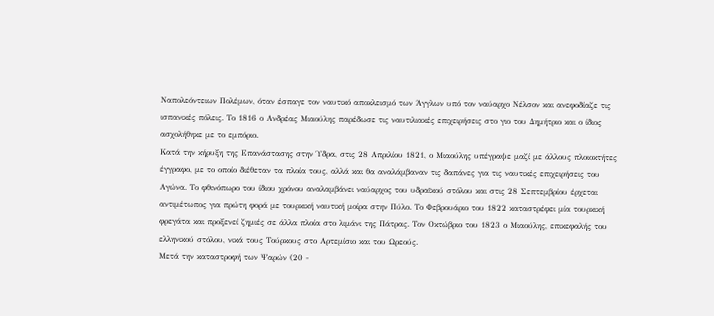Ναπολεόντειων Πολέμων, όταν έσπαγε τον ναυτικό αποκλεισμό των Άγγλων υπό τον ναύαρχο Νέλσον και ανεφοδίαζε τις ισπανικές πόλεις. Το 1816 ο Ανδρέας Μιαούλης παρέδωσε τις ναυτιλιακές επιχειρήσεις στο γιο του Δημήτριο και ο ίδιος ασχολήθηκε με το εμπόριο.
Κατά την κήρυξη της Επανάστασης στην Ύδρα, στις 28 Απριλίου 1821, ο Μιαούλης υπέγραψε μαζί με άλλους πλοιοκτήτες έγγραφο, με το οποίο διέθεταν τα πλοία τους, αλλά και θα αναλάμβαναν τις δαπάνες για τις ναυτικές επιχειρήσεις του Αγώνα. Το φθινόπωρο του ίδιου χρόνου αναλαμβάνει ναύαρχος του υδραϊκού στόλου και στις 28 Σεπτεμβρίου έρχεται αντιμέτωπος για πρώτη φορά με τουρκική ναυτική μοίρα στην Πύλο. Το Φεβρουάριο του 1822 καταστρέφει μία τουρκική φρεγάτα και προξενεί ζημιές σε άλλα πλοία στο λιμάνι της Πάτρας. Τον Οκτώβριο του 1823 ο Μιαούλης, επικεφαλής του ελληνικού στόλου, νικά τους Τούρκους στο Αρτεμίσιο και του Ωρεούς.
Μετά την καταστροφή των Ψαρών (20 -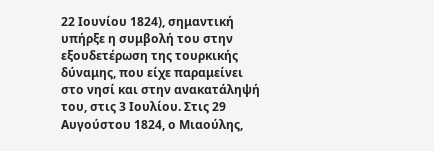22 Ιουνίου 1824), σημαντική υπήρξε η συμβολή του στην εξουδετέρωση της τουρκικής δύναμης, που είχε παραμείνει στο νησί και στην ανακατάληψή του, στις 3 Ιουλίου. Στις 29 Αυγούστου 1824, ο Μιαούλης,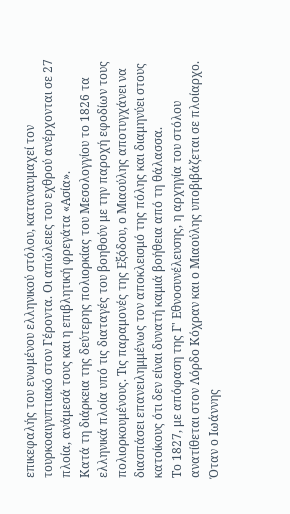επικεφαλής του ενωμένου ελληνικού στόλου, καταναυμαχεί τον τουρκοαιγυπτιακό στον Γέροντα. Οι απώλειες του εχθρού ανέρχονται σε 27 πλοία, ανάμεσά τους και η επιβλητική φρεγάτα «Ασία».
Κατά τη διάρκεια της δεύτερης πολιορκίας του Μεσολογγίου το 1826 τα ελληνικά πλοία υπό τις διαταγές του βοηθούν με την παροχή εφοδίων τους πολιορκουμένους. Τις παραμονές της Εξόδου, ο Μιαούλης αποτυγχάνει να διασπάσει επανειλημμένως τον αποκλεισμό της πόλης και διαμηνύει στους κατοίκους ότι δεν είναι δυνατή καμιά βοήθεια από τη θάλασσα.
Το 1827, με απόφαση της Γ' Εθνοσυνέλευσης, η αρχηγία του στόλου ανατίθεται στον Λόρδο Κόχραν και ο Μιαούλης υποβιβάζεται σε πλοίαρχο. Όταν ο Ιωάννης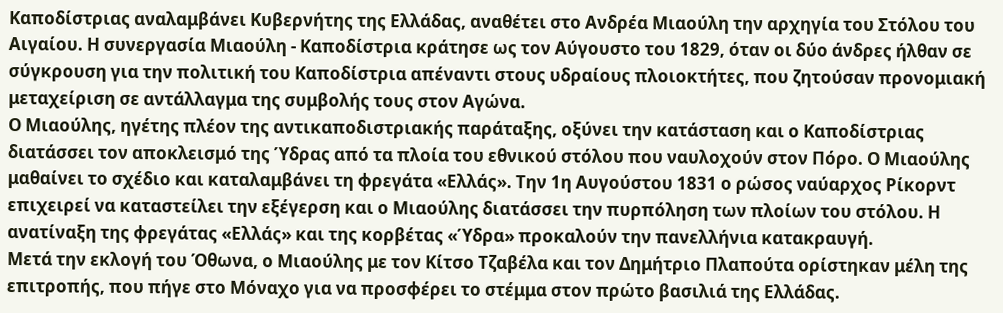Καποδίστριας αναλαμβάνει Κυβερνήτης της Ελλάδας, αναθέτει στο Ανδρέα Μιαούλη την αρχηγία του Στόλου του Αιγαίου. Η συνεργασία Μιαούλη - Καποδίστρια κράτησε ως τον Αύγουστο του 1829, όταν οι δύο άνδρες ήλθαν σε σύγκρουση για την πολιτική του Καποδίστρια απέναντι στους υδραίους πλοιοκτήτες, που ζητούσαν προνομιακή μεταχείριση σε αντάλλαγμα της συμβολής τους στον Αγώνα.
Ο Μιαούλης, ηγέτης πλέον της αντικαποδιστριακής παράταξης, οξύνει την κατάσταση και ο Καποδίστριας διατάσσει τον αποκλεισμό της Ύδρας από τα πλοία του εθνικού στόλου που ναυλοχούν στον Πόρο. Ο Μιαούλης μαθαίνει το σχέδιο και καταλαμβάνει τη φρεγάτα «Ελλάς». Την 1η Αυγούστου 1831 ο ρώσος ναύαρχος Ρίκορντ επιχειρεί να καταστείλει την εξέγερση και ο Μιαούλης διατάσσει την πυρπόληση των πλοίων του στόλου. Η ανατίναξη της φρεγάτας «Ελλάς» και της κορβέτας «Ύδρα» προκαλούν την πανελλήνια κατακραυγή.
Μετά την εκλογή του Όθωνα, ο Μιαούλης με τον Κίτσο Τζαβέλα και τον Δημήτριο Πλαπούτα ορίστηκαν μέλη της επιτροπής, που πήγε στο Μόναχο για να προσφέρει το στέμμα στον πρώτο βασιλιά της Ελλάδας.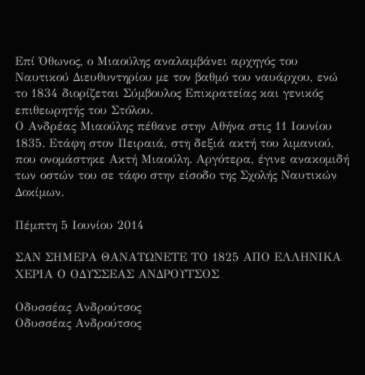Επί Όθωνος, ο Μιαούλης αναλαμβάνει αρχηγός του Ναυτικού Διευθυντηρίου με τον βαθμό του ναυάρχου, ενώ το 1834 διορίζεται Σύμβουλος Επικρατείας και γενικός επιθεωρητής του Στόλου.
Ο Ανδρέας Μιαούλης πέθανε στην Αθήνα στις 11 Ιουνίου 1835. Ετάφη στον Πειραιά, στη δεξιά ακτή του λιμανιού, που ονομάστηκε Ακτή Μιαούλη. Αργότερα, έγινε ανακομιδή των οστών του σε τάφο στην είσοδο της Σχολής Ναυτικών Δοκίμων.

Πέμπτη 5 Ιουνίου 2014

ΣΑΝ ΣΗΜΕΡΑ ΘΑΝΑΤΩΝΕΤΕ ΤΟ 1825 ΑΠΟ ΕΛΛΗΝΙΚΑ ΧΕΡΙΑ Ο ΟΔΥΣΣΕΑΣ ΑΝΔΡΟΥΤΣΟΣ

Οδυσσέας Ανδρούτσος
Οδυσσέας Ανδρούτσος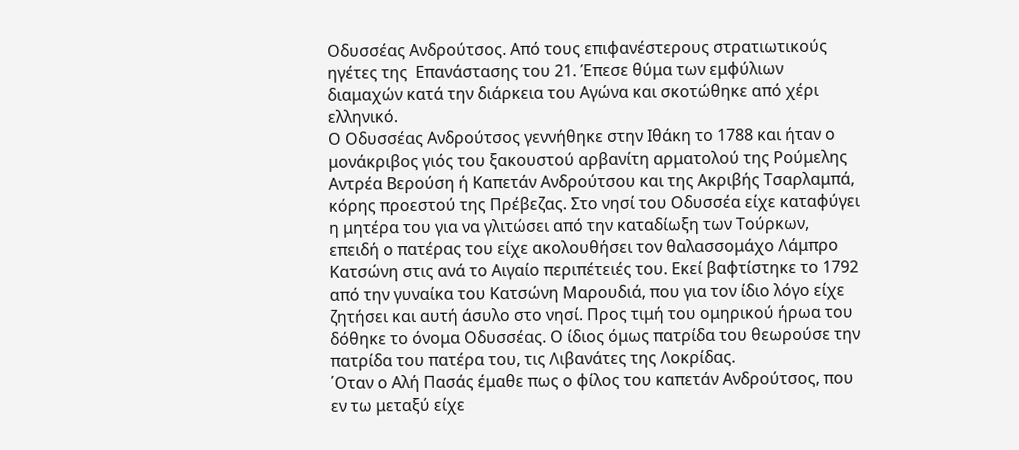Οδυσσέας Ανδρούτσος. Από τους επιφανέστερους στρατιωτικούς ηγέτες της  Επανάστασης του 21. Έπεσε θύμα των εμφύλιων διαμαχών κατά την διάρκεια του Αγώνα και σκοτώθηκε από χέρι ελληνικό.
Ο Οδυσσέας Ανδρούτσος γεννήθηκε στην Ιθάκη το 1788 και ήταν ο μονάκριβος γιός του ξακουστού αρβανίτη αρματολού της Ρούμελης Αντρέα Βερούση ή Καπετάν Ανδρούτσου και της Ακριβής Τσαρλαμπά, κόρης προεστού της Πρέβεζας. Στο νησί του Οδυσσέα είχε καταφύγει η μητέρα του για να γλιτώσει από την καταδίωξη των Τούρκων, επειδή ο πατέρας του είχε ακολουθήσει τον θαλασσομάχο Λάμπρο Κατσώνη στις ανά το Αιγαίο περιπέτειές του. Εκεί βαφτίστηκε το 1792 από την γυναίκα του Κατσώνη Μαρουδιά, που για τον ίδιο λόγο είχε ζητήσει και αυτή άσυλο στο νησί. Προς τιμή του ομηρικού ήρωα του δόθηκε το όνομα Οδυσσέας. Ο ίδιος όμως πατρίδα του θεωρούσε την πατρίδα του πατέρα του, τις Λιβανάτες της Λοκρίδας.
΄Οταν ο Αλή Πασάς έμαθε πως ο φίλος του καπετάν Ανδρούτσος, που εν τω μεταξύ είχε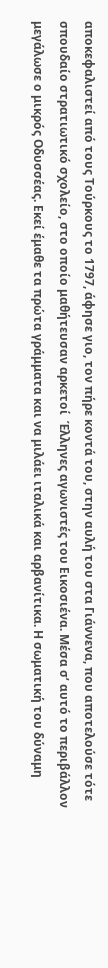αποκεφαλιστεί από τους Τούρκους το 1797, άφησε γιο, τον πήρε κοντά του, στην αυλή του στα Γιάννενα, που αποτελούσε τότε σπουδαίο στρατιωτικό σχολείο, στο οποίο μαθήτευσαν αρκετοί  Έλληνες αγωνιστές του Εικοσιένα. Μέσα σ’ αυτό το περιβάλλον μεγάλωσε ο μικρός Οδυσσέας. Εκεί έμαθε τα πρώτα γράμματα και να μιλάει ιταλικά και αρβανίτικα. Η σωματική του δύναμη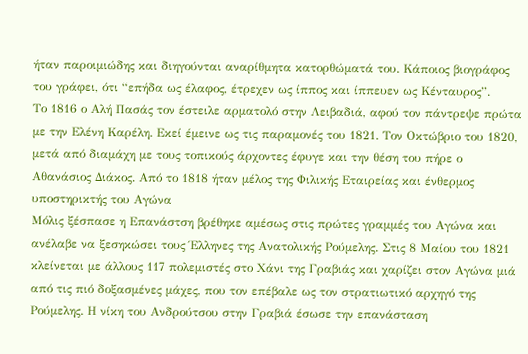ήταν παροιμιώδης και διηγούνται αναρίθμητα κατορθώματά του. Κάποιος βιογράφος του γράφει, ότι “επήδα ως έλαφος, έτρεχεν ως ίππος και ίππευεν ως Κένταυρος”.
Το 1816 ο Αλή Πασάς τον έστειλε αρματολό στην Λειβαδιά, αφού τον πάντρεψε πρώτα με την Ελένη Καρέλη. Εκεί έμεινε ως τις παραμονές του 1821. Τον Οκτώβριο του 1820, μετά από διαμάχη με τους τοπικούς άρχοντες έφυγε και την θέση του πήρε ο Αθανάσιος Διάκος. Από το 1818 ήταν μέλος της Φιλικής Εταιρείας και ένθερμος υποστηρικτής του Αγώνα
Μόλις ξέσπασε η Επανάστση βρέθηκε αμέσως στις πρώτες γραμμές του Αγώνα και ανέλαβε να ξεσηκώσει τους Έλληνες της Ανατολικής Ρούμελης. Στις 8 Μαίου του 1821 κλείνεται με άλλους 117 πολεμιστές στο Χάνι της Γραβιάς και χαρίζει στον Αγώνα μιά από τις πιό δοξασμένες μάχες, που τον επέβαλε ως τον στρατιωτικό αρχηγό της Ρούμελης. Η νίκη του Ανδρούτσου στην Γραβιά έσωσε την επανάσταση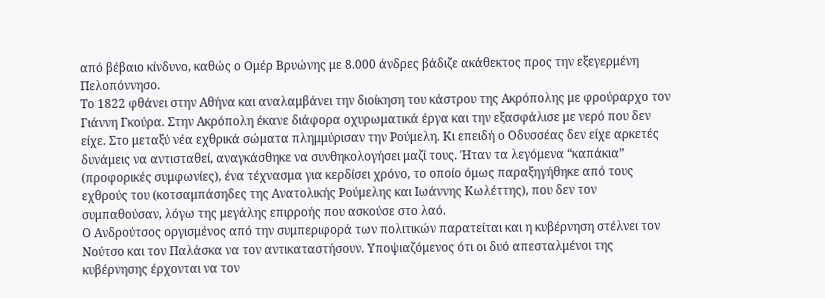από βέβαιο κίνδυνο, καθώς ο Ομέρ Βρυώνης με 8.000 άνδρες βάδιζε ακάθεκτος προς την εξεγερμένη Πελοπόννησο.
Το 1822 φθάνει στην Αθήνα και αναλαμβάνει την διοίκηση του κάστρου της Ακρόπολης με φρούραρχο τον Γιάννη Γκούρα. Στην Ακρόπολη έκανε διάφορα οχυρωματικά έργα και την εξασφάλισε με νερό που δεν είχε. Στο μεταξύ νέα εχθρικά σώματα πλημμύρισαν την Ρούμελη. Κι επειδή ο Οδυσσέας δεν είχε αρκετές δυνάμεις να αντισταθεί, αναγκάσθηκε να συνθηκολογήσει μαζί τους. Ήταν τα λεγόμενα “καπάκια” (προφορικές συμφωνίες), ένα τέχνασμα για κερδίσει χρόνο, το οποίο όμως παραξηγήθηκε από τους εχθρούς του (κοτσαμπάσηδες της Ανατολικής Ρούμελης και Ιωάννης Κωλέττης), που δεν τον συμπαθούσαν, λόγω της μεγάλης επιρροής που ασκούσε στο λαό.
Ο Ανδρούτσος οργισμένος από την συμπεριφορά των πολιτικών παρατείται και η κυβέρνηση στέλνει τον Νούτσο και τον Παλάσκα να τον αντικαταστήσουν. Υποψιαζόμενος ότι οι δυό απεσταλμένοι της κυβέρνησης έρχονται να τον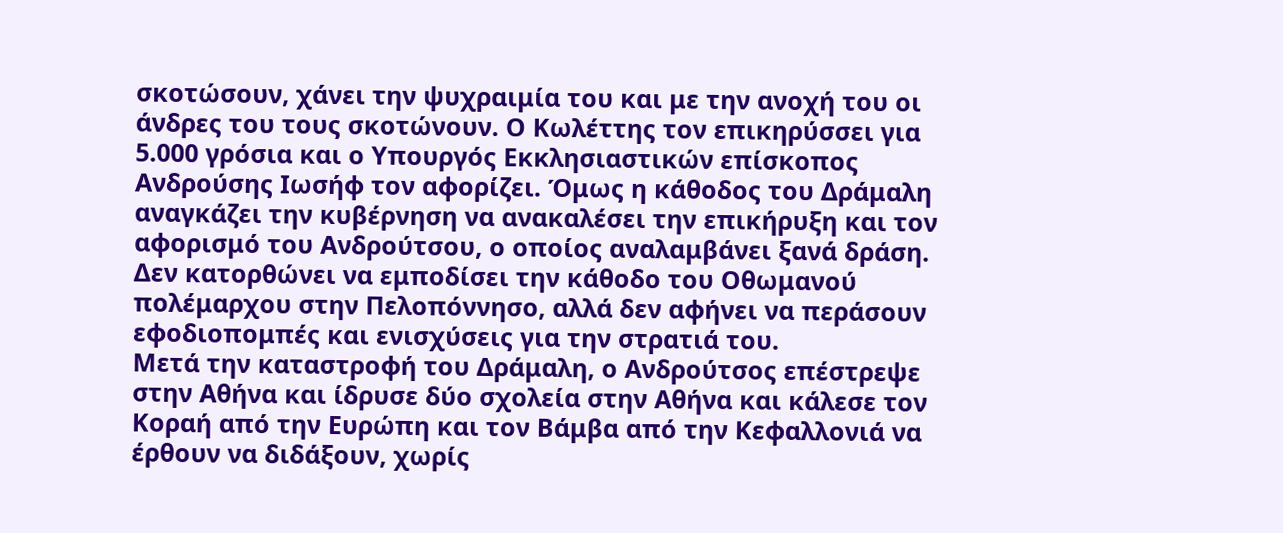σκοτώσουν, χάνει την ψυχραιμία του και με την ανοχή του οι άνδρες του τους σκοτώνουν. Ο Κωλέττης τον επικηρύσσει για 5.000 γρόσια και ο Υπουργός Εκκλησιαστικών επίσκοπος Ανδρούσης Ιωσήφ τον αφορίζει. Όμως η κάθοδος του Δράμαλη αναγκάζει την κυβέρνηση να ανακαλέσει την επικήρυξη και τον αφορισμό του Ανδρούτσου, ο οποίος αναλαμβάνει ξανά δράση. Δεν κατορθώνει να εμποδίσει την κάθοδο του Οθωμανού πολέμαρχου στην Πελοπόννησο, αλλά δεν αφήνει να περάσουν εφοδιοπομπές και ενισχύσεις για την στρατιά του.
Μετά την καταστροφή του Δράμαλη, ο Ανδρούτσος επέστρεψε στην Αθήνα και ίδρυσε δύο σχολεία στην Αθήνα και κάλεσε τον Κοραή από την Ευρώπη και τον Βάμβα από την Κεφαλλονιά να έρθουν να διδάξουν, χωρίς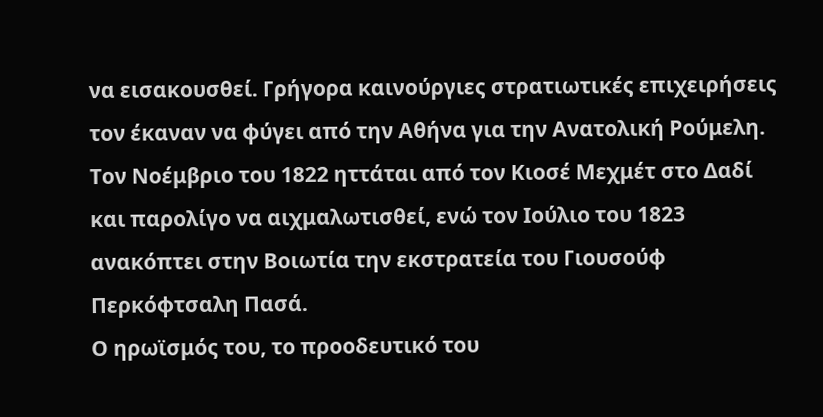να εισακουσθεί. Γρήγορα καινούργιες στρατιωτικές επιχειρήσεις τον έκαναν να φύγει από την Αθήνα για την Ανατολική Ρούμελη. Τον Νοέμβριο του 1822 ηττάται από τον Κιοσέ Μεχμέτ στο Δαδί και παρολίγο να αιχμαλωτισθεί, ενώ τον Ιούλιο του 1823 ανακόπτει στην Βοιωτία την εκστρατεία του Γιουσούφ Περκόφτσαλη Πασά.
Ο ηρωϊσμός του, το προοδευτικό του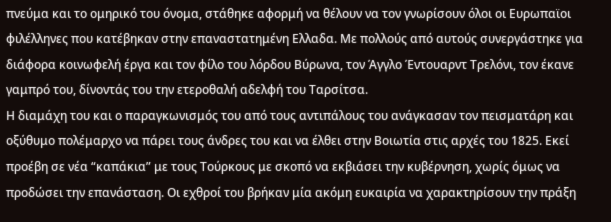πνεύμα και το ομηρικό του όνομα, στάθηκε αφορμή να θέλουν να τον γνωρίσουν όλοι οι Ευρωπαϊοι φιλέλληνες που κατέβηκαν στην επαναστατημένη Ελλαδα. Με πολλούς από αυτούς συνεργάστηκε για διάφορα κοινωφελή έργα και τον φίλο του λόρδου Βύρωνα, τον Άγγλο Έντουαρντ Τρελόνι, τον έκανε γαμπρό του, δίνοντάς του την ετεροθαλή αδελφή του Ταρσίτσα.
Η διαμάχη του και ο παραγκωνισμός του από τους αντιπάλους του ανάγκασαν τον πεισματάρη και οξύθυμο πολέμαρχο να πάρει τους άνδρες του και να έλθει στην Βοιωτία στις αρχές του 1825. Εκεί προέβη σε νέα “καπάκια” με τους Τούρκους με σκοπό να εκβιάσει την κυβέρνηση, χωρίς όμως να προδώσει την επανάσταση. Οι εχθροί του βρήκαν μία ακόμη ευκαιρία να χαρακτηρίσουν την πράξη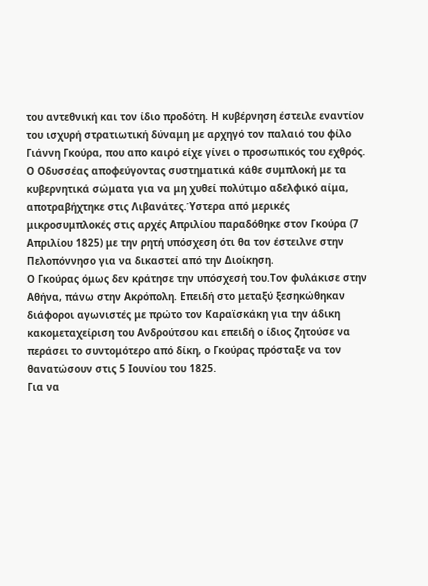του αντεθνική και τον ίδιο προδότη. Η κυβέρνηση έστειλε εναντίον του ισχυρή στρατιωτική δύναμη με αρχηγό τον παλαιό του φίλο Γιάννη Γκούρα, που απο καιρό είχε γίνει ο προσωπικός του εχθρός.
Ο Οδυσσέας αποφεύγοντας συστηματικά κάθε συμπλοκή με τα κυβερνητικά σώματα για να μη χυθεί πολύτιμο αδελφικό αίμα, αποτραβήχτηκε στις Λιβανάτες.Ύστερα από μερικές μικροσυμπλοκές στις αρχές Απριλίου παραδόθηκε στον Γκούρα (7 Απριλίου 1825) με την ρητή υπόσχεση ότι θα τον έστειλνε στην Πελοπόννησο για να δικαστεί από την Διοίκηση.
Ο Γκούρας όμως δεν κράτησε την υπόσχεσή του.Τον φυλάκισε στην Αθήνα, πάνω στην Ακρόπολη. Επειδή στο μεταξύ ξεσηκώθηκαν διάφοροι αγωνιστές με πρώτο τον Καραϊσκάκη για την άδικη κακομεταχείριση του Ανδρούτσου και επειδή ο ίδιος ζητούσε να περάσει το συντομότερο από δίκη, ο Γκούρας πρόσταξε να τον θανατώσουν στις 5 Ιουνίου του 1825.
Για να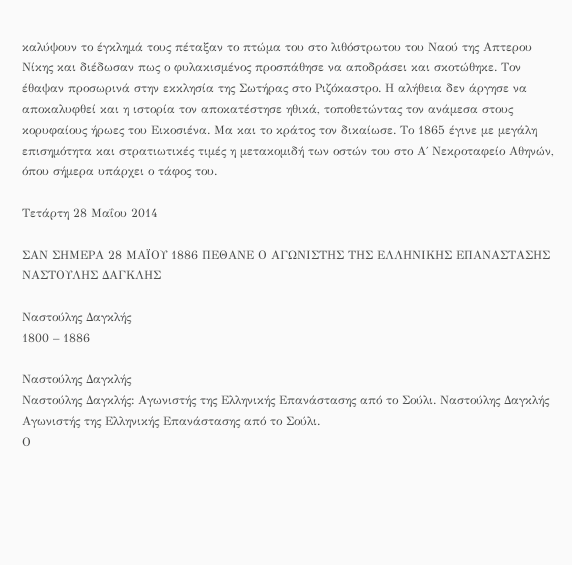καλύψουν το έγκλημά τους πέταξαν το πτώμα του στο λιθόστρωτου του Ναού της Απτερου Νίκης και διέδωσαν πως ο φυλακισμένος προσπάθησε να αποδράσει και σκοτώθηκε. Τον έθαψαν προσωρινά στην εκκλησία της Σωτήρας στο Ριζόκαστρο. Η αλήθεια δεν άργησε να αποκαλυφθεί και η ιστορία τον αποκατέστησε ηθικά, τοποθετώντας τον ανάμεσα στους κορυφαίους ήρωες του Εικοσιένα. Μα και το κράτος τον δικαίωσε. Το 1865 έγινε με μεγάλη επισημότητα και στρατιωτικές τιμές η μετακομιδή των οστών του στο Α΄ Νεκροταφείο Αθηνών, όπου σήμερα υπάρχει ο τάφος του.

Τετάρτη 28 Μαΐου 2014

ΣΑΝ ΣΗΜΕΡΑ 28 ΜΑΪΟΥ 1886 ΠΕΘΑΝΕ Ο ΑΓΩΝΙΣΤΗΣ ΤΗΣ ΕΛΛΗΝΙΚΗΣ ΕΠΑΝΑΣΤΑΣΗΣ ΝΑΣΤΟΥΛΗΣ ΔΑΓΚΛΗΣ

Ναστούλης Δαγκλής
1800 – 1886

Ναστούλης Δαγκλής
Ναστούλης Δαγκλής: Αγωνιστής της Ελληνικής Επανάστασης από το Σούλι. Ναστούλης Δαγκλής
Αγωνιστής της Ελληνικής Επανάστασης από το Σούλι.
Ο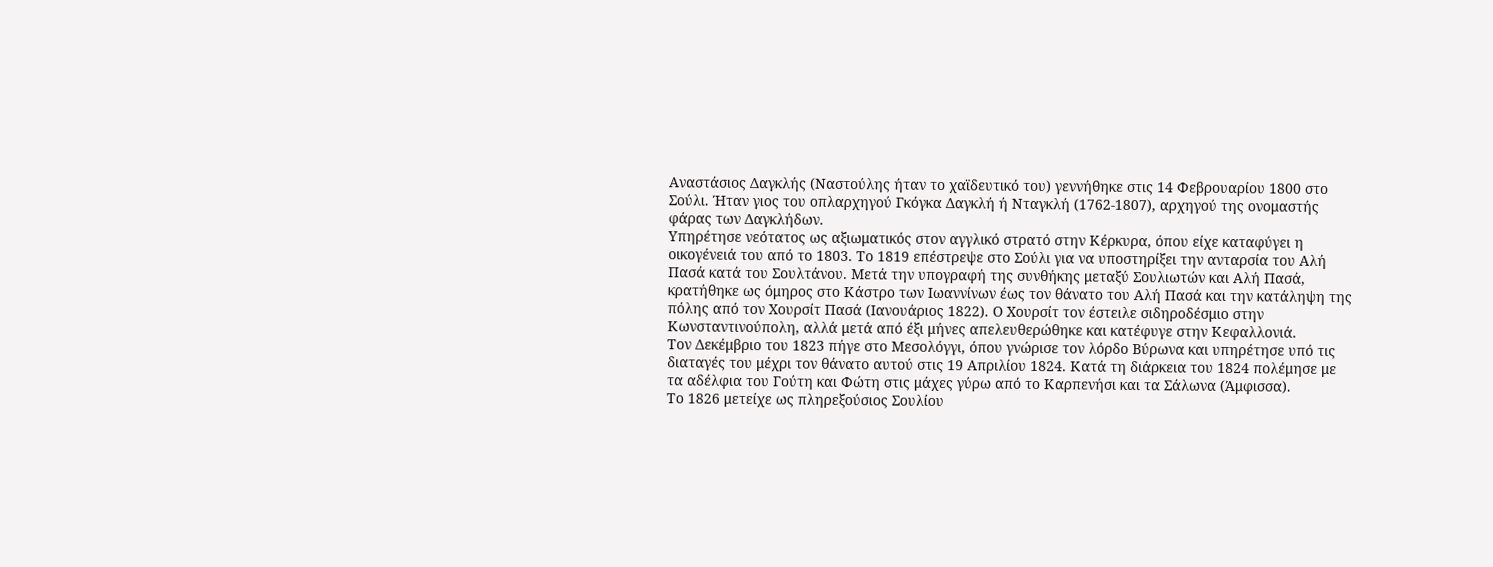Αναστάσιος Δαγκλής (Ναστούλης ήταν το χαϊδευτικό του) γεννήθηκε στις 14 Φεβρουαρίου 1800 στο Σούλι. Ήταν γιος του οπλαρχηγού Γκόγκα Δαγκλή ή Νταγκλή (1762-1807), αρχηγού της ονομαστής φάρας των Δαγκλήδων.
Υπηρέτησε νεότατος ως αξιωματικός στον αγγλικό στρατό στην Κέρκυρα, όπου είχε καταφύγει η οικογένειά του από το 1803. Το 1819 επέστρεψε στο Σούλι για να υποστηρίξει την ανταρσία του Αλή Πασά κατά του Σουλτάνου. Μετά την υπογραφή της συνθήκης μεταξύ Σουλιωτών και Αλή Πασά, κρατήθηκε ως όμηρος στο Κάστρο των Ιωαννίνων έως τον θάνατο του Αλή Πασά και την κατάληψη της πόλης από τον Χουρσίτ Πασά (Ιανουάριος 1822). Ο Χουρσίτ τον έστειλε σιδηροδέσμιο στην Κωνσταντινούπολη, αλλά μετά από έξι μήνες απελευθερώθηκε και κατέφυγε στην Κεφαλλονιά.
Τον Δεκέμβριο του 1823 πήγε στο Μεσολόγγι, όπου γνώρισε τον λόρδο Βύρωνα και υπηρέτησε υπό τις διαταγές του μέχρι τον θάνατο αυτού στις 19 Απριλίου 1824. Κατά τη διάρκεια του 1824 πολέμησε με τα αδέλφια του Γούτη και Φώτη στις μάχες γύρω από το Καρπενήσι και τα Σάλωνα (Άμφισσα).
Το 1826 μετείχε ως πληρεξούσιος Σουλίου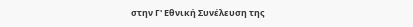στην Γ' Εθνική Συνέλευση της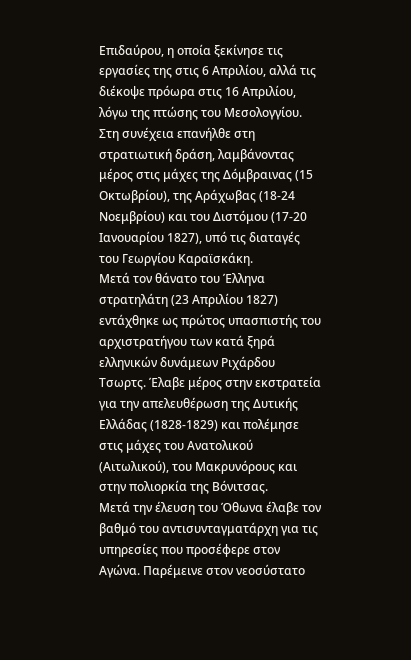Επιδαύρου, η οποία ξεκίνησε τις εργασίες της στις 6 Απριλίου, αλλά τις διέκοψε πρόωρα στις 16 Απριλίου, λόγω της πτώσης του Μεσολογγίου. Στη συνέχεια επανήλθε στη στρατιωτική δράση, λαμβάνοντας μέρος στις μάχες της Δόμβραινας (15 Οκτωβρίου), της Αράχωβας (18-24 Νοεμβρίου) και του Διστόμου (17-20 Ιανουαρίου 1827), υπό τις διαταγές του Γεωργίου Καραϊσκάκη.
Μετά τον θάνατο του Έλληνα στρατηλάτη (23 Απριλίου 1827) εντάχθηκε ως πρώτος υπασπιστής του αρχιστρατήγου των κατά ξηρά ελληνικών δυνάμεων Ριχάρδου Τσωρτς. Έλαβε μέρος στην εκστρατεία για την απελευθέρωση της Δυτικής Ελλάδας (1828-1829) και πολέμησε στις μάχες του Ανατολικού (Αιτωλικού), του Μακρυνόρους και στην πολιορκία της Βόνιτσας.
Μετά την έλευση του Όθωνα έλαβε τον βαθμό του αντισυνταγματάρχη για τις υπηρεσίες που προσέφερε στον Αγώνα. Παρέμεινε στον νεοσύστατο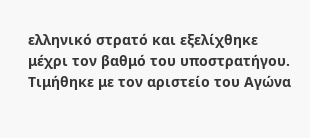ελληνικό στρατό και εξελίχθηκε μέχρι τον βαθμό του υποστρατήγου. Τιμήθηκε με τον αριστείο του Αγώνα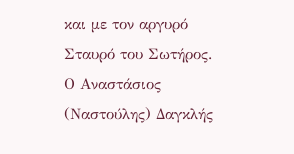και με τον αργυρό Σταυρό του Σωτήρος.
Ο Αναστάσιος (Ναστούλης) Δαγκλής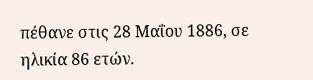πέθανε στις 28 Μαΐου 1886, σε ηλικία 86 ετών.